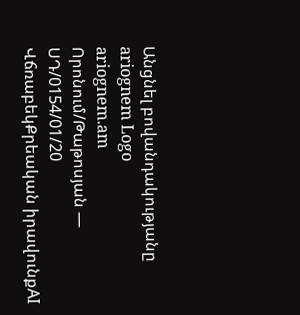Անցնել բովանդակությանը
ariognem Logo
ariognem.am
Որոնում/Թաթոսյան — ՍԴ/0154/01/20
ՎճռաբեկՔրեական իրավունքAI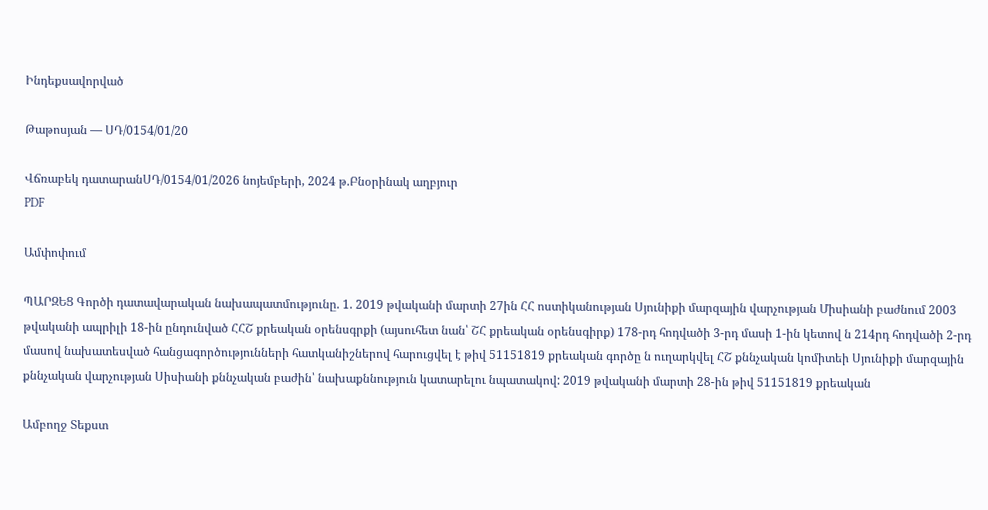Ինդեքսավորված

Թաթոսյան — ՍԴ/0154/01/20

Վճռաբեկ դատարանՍԴ/0154/01/2026 նոյեմբերի, 2024 թ.Բնօրինակ աղբյուր
PDF

Ամփոփում

ՊԱՐԶԵՑ Գործի դատավարական նախապատմությունը. 1. 2019 թվականի մարտի 27ին ՀՀ ոստիկանության Սյունիքի մարզային վարչության Միսիանի բաժնում 2003 թվականի ապրիլի 18-ին ընդունված ՀՀՇ քրեական օրենսգրքի (այսուհետ նան՝ ՇՀ քրեական օրենսգիրք) 178-րդ հոդվածի 3-րդ մասի 1-ին կետով ն 214րդ հոդվածի 2-րդ մասով նախատեսված հանցագործությունների հատկանիշներով հարուցվել է թիվ 51151819 քրեական գործը ն ուղարկվել ՀՇ քննչական կոմիտեի Սյունիքի մարզային քննչական վարչության Սիսիանի քննչական բաժին՝ նախաքննություն կատարելու նպատակով: 2019 թվականի մարտի 28-ին թիվ 51151819 քրեական

Ամբողջ Տեքստ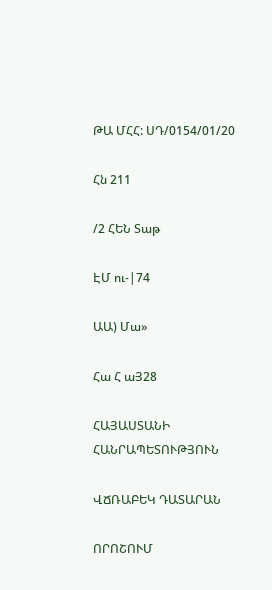ԹԱ ՄՀՀ: ՍԴ/0154/01/20

Հն 211

/2 ՀԵՆ Տաթ

ԷՄ ու-|74

ԱԱ) Մա»

Հա Հ աՅ28

ՀԱՅԱՍՏԱՆԻ ՀԱՆՐԱՊԵՏՈՒԹՅՈՒՆ

ՎՃՌԱԲԵԿ ԴԱՏԱՐԱՆ

ՈՐՈՇՈՒՄ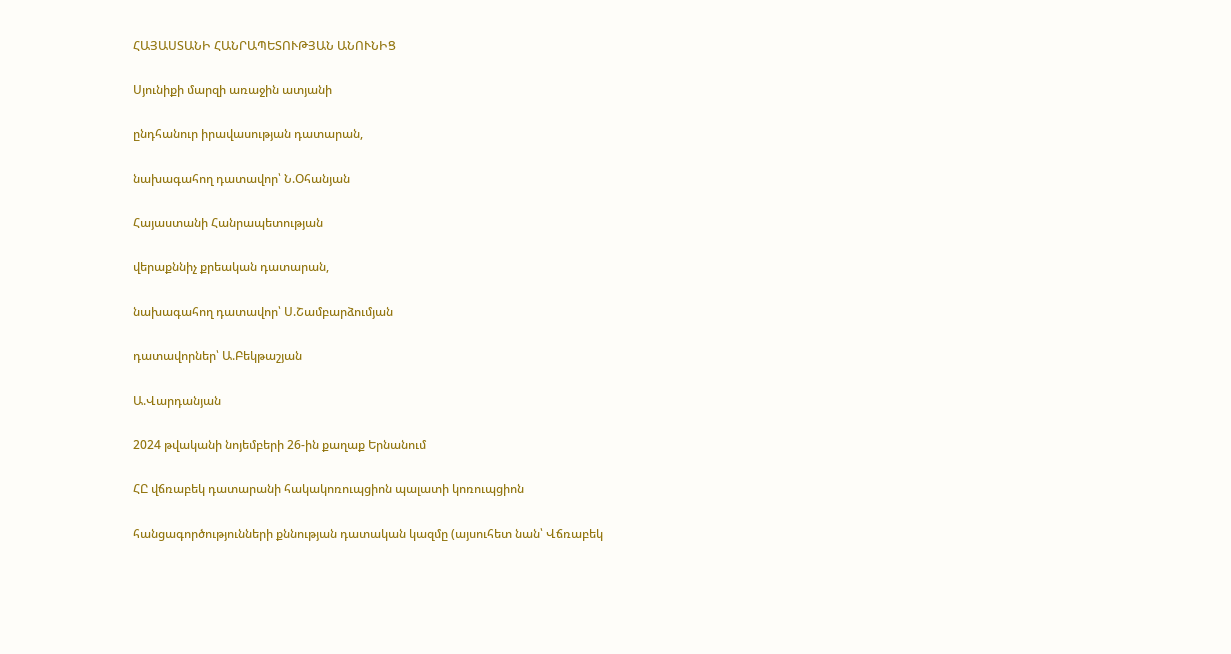ՀԱՅԱՍՏԱՆԻ ՀԱՆՐԱՊԵՏՈՒԹՅԱՆ ԱՆՈՒՆԻՑ

Սյունիքի մարզի առաջին ատյանի

ընդհանուր իրավասության դատարան,

նախագահող դատավոր՝ Ն.Օհանյան

Հայաստանի Հանրապետության

վերաքննիչ քրեական դատարան,

նախագահող դատավոր՝ Ս.Շամբարձումյան

դատավորներ՝ Ա.Բեկթաշյան

Ա.Վարդանյան

2024 թվականի նոյեմբերի 26-ին քաղաք Երնանում

ՀԸ վճռաբեկ դատարանի հակակոռուպցիոն պալատի կոռուպցիոն

հանցագործությունների քննության դատական կազմը (այսուհետ նան՝ Վճռաբեկ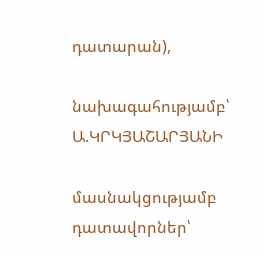դատարան),

նախագահությամբ՝ Ա.ԿՐԿՅԱՇԱՐՅԱՆԻ

մասնակցությամբ դատավորներ՝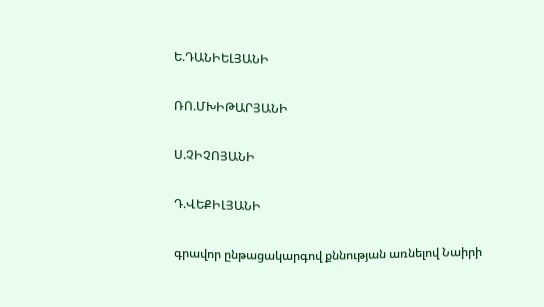Ե.ԴԱՆԻԵԼՅԱՆԻ

ՌՈ.ՄԽԻԹԱՐՅԱՆԻ

Ս.ՉԻՉՈՅԱՆԻ

Դ.ՎԵՔԻԼՅԱՆԻ

գրավոր ընթացակարգով քննության առնելով Նաիրի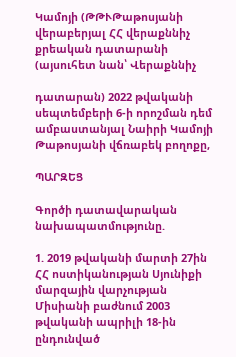Կամոյի (ԹԹՒԹաթոսյանի վերաբերյալ ՀՀ վերաքննիչ քրեական դատարանի (այսուհետ նան՝ Վերաքննիչ

դատարան) 2022 թվականի սեպտեմբերի 6-ի որոշման դեմ ամբաստանյալ Նաիրի Կամոյի Թաթոսյանի վճռաբեկ բողոքը,

ՊԱՐԶԵՑ

Գործի դատավարական նախապատմությունը.

1. 2019 թվականի մարտի 27ին ՀՀ ոստիկանության Սյունիքի մարզային վարչության Միսիանի բաժնում 2003 թվականի ապրիլի 18-ին ընդունված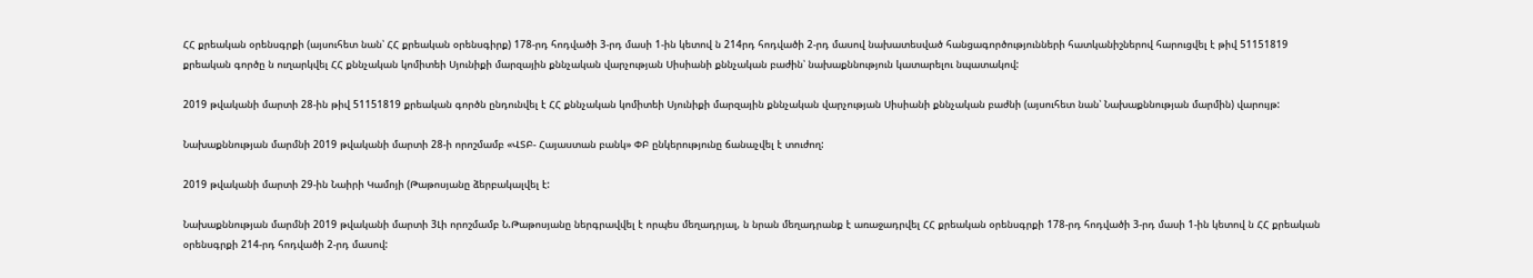ՀՀ քրեական օրենսգրքի (այսուհետ նան՝ ՀՀ քրեական օրենսգիրք) 178-րդ հոդվածի 3-րդ մասի 1-ին կետով ն 214րդ հոդվածի 2-րդ մասով նախատեսված հանցագործությունների հատկանիշներով հարուցվել է թիվ 51151819 քրեական գործը ն ուղարկվել ՀՀ քննչական կոմիտեի Սյունիքի մարզային քննչական վարչության Սիսիանի քննչական բաժին՝ նախաքննություն կատարելու նպատակով:

2019 թվականի մարտի 28-ին թիվ 51151819 քրեական գործն ընդունվել է ՀՀ քննչական կոմիտեի Սյունիքի մարզային քննչական վարչության Սիսիանի քննչական բաժնի (այսուհետ նան՝ Նախաքննության մարմին) վարույթ:

Նախաքննության մարմնի 2019 թվականի մարտի 28-ի որոշմամբ «ՎՏԲ- Հայաստան բանկ» ՓԲ ընկերությունը ճանաչվել է տուժող:

2019 թվականի մարտի 29-ին Նաիրի Կամոյի (Թաթոսյանը ձերբակալվել է:

Նախաքննության մարմնի 2019 թվականի մարտի 3Լի որոշմամբ Ն.Թաթոսյանը ներգրավվել է որպես մեղադրյալ, ն նրան մեղադրանք է առաջադրվել ՀՀ քրեական օրենսգրքի 178-րդ հոդվածի 3-րդ մասի 1-ին կետով ն ՀՀ քրեական օրենսգրքի 214-րդ հոդվածի 2-րդ մասով: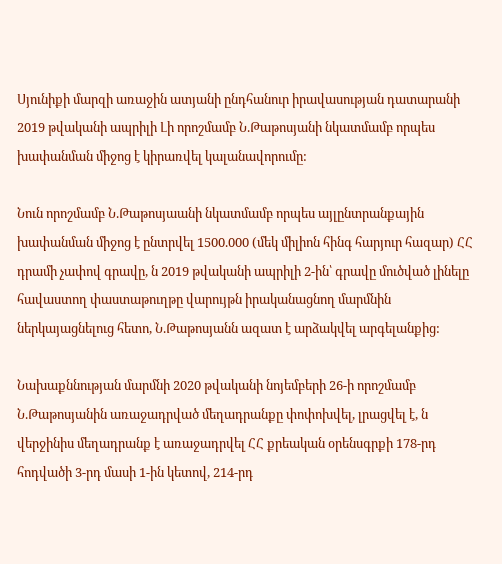Սյունիքի մարզի առաջին ատյանի ընդհանուր իրավասության դատարանի 2019 թվականի ապրիլի Լի որոշմամբ Ն.Թաթոսյանի նկատմամբ որպես խափանման միջոց է կիրառվել կալանավորումը:

Նուն որոշմամբ Ն.Թաթոսյաանի նկատմամբ որպես այլընտրանքային խափանման միջոց է ընտրվել 1500.000 (մեկ միլիոն հինգ հարյուր հազար) ՀՀ դրամի չափով գրավը, ն 2019 թվականի ապրիլի 2-ին՝ գրավը մուծված լինելը հավաստող փաստաթուղթը վարույթն իրականացնող մարմնին ներկայացնելուց հետո, Ն.Թաթոսյանն ազատ է արձակվել արգելանքից:

Նախաքննության մարմնի 2020 թվականի նոյեմբերի 26-ի որոշմամբ Ն.Թաթոսյանին առաջադրված մեղադրանքը փոփոխվել, լրացվել է, ն վերջինիս մեղադրանք է առաջադրվել ՀՀ քրեական օրենսգրքի 178-րդ հոդվածի 3-րդ մասի 1-ին կետով, 214-րդ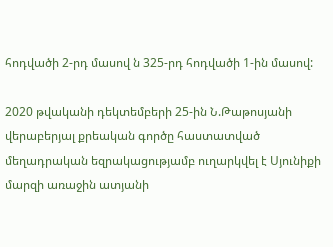հոդվածի 2-րդ մասով ն 325-րդ հոդվածի 1-ին մասով:

2020 թվականի դեկտեմբերի 25-ին Ն.Թաթոսյանի վերաբերյալ քրեական գործը հաստատված մեղադրական եզրակացությամբ ուղարկվել է Սյունիքի մարզի առաջին ատյանի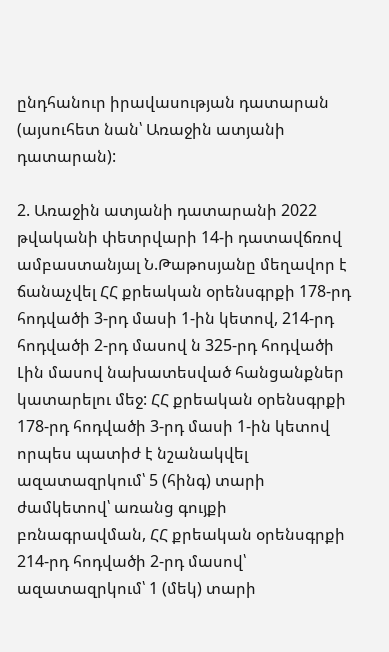ընդհանուր իրավասության դատարան (այսուհետ նան՝ Առաջին ատյանի դատարան):

2. Առաջին ատյանի դատարանի 2022 թվականի փետրվարի 14-ի դատավճռով ամբաստանյալ Ն.Թաթոսյանը մեղավոր է ճանաչվել ՀՀ քրեական օրենսգրքի 178-րդ հոդվածի 3-րդ մասի 1-ին կետով, 214-րդ հոդվածի 2-րդ մասով ն 325-րդ հոդվածի Լին մասով նախատեսված հանցանքներ կատարելու մեջ: ՀՀ քրեական օրենսգրքի 178-րդ հոդվածի 3-րդ մասի 1-ին կետով որպես պատիժ է նշանակվել ազատազրկում՝ 5 (հինգ) տարի ժամկետով՝ առանց գույքի բռնագրավման, ՀՀ քրեական օրենսգրքի 214-րդ հոդվածի 2-րդ մասով՝ ազատազրկում՝ 1 (մեկ) տարի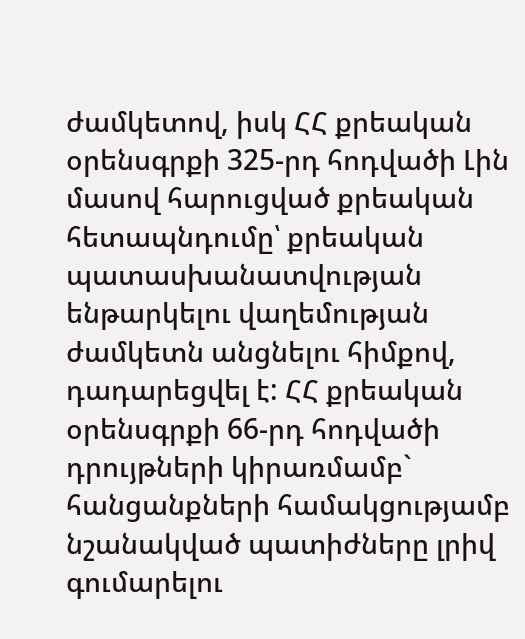ժամկետով, իսկ ՀՀ քրեական օրենսգրքի 325-րդ հոդվածի Լին մասով հարուցված քրեական հետապնդումը՝ քրեական պատասխանատվության ենթարկելու վաղեմության ժամկետն անցնելու հիմքով, դադարեցվել է: ՀՀ քրեական օրենսգրքի 66-րդ հոդվածի դրույթների կիրառմամբ` հանցանքների համակցությամբ նշանակված պատիժները լրիվ գումարելու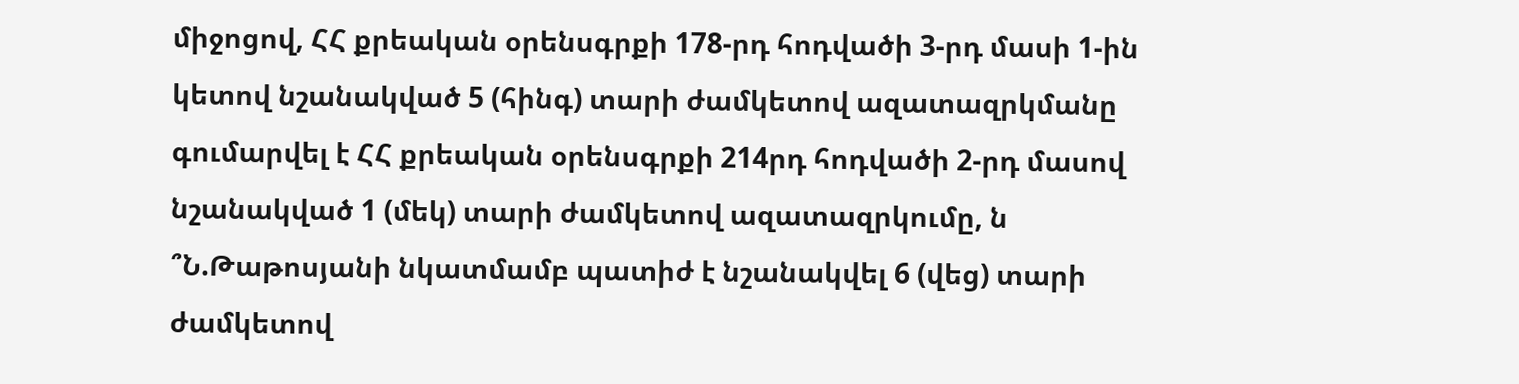միջոցով, ՀՀ քրեական օրենսգրքի 178-րդ հոդվածի 3-րդ մասի 1-ին կետով նշանակված 5 (հինգ) տարի ժամկետով ազատազրկմանը գումարվել է ՀՀ քրեական օրենսգրքի 214րդ հոդվածի 2-րդ մասով նշանակված 1 (մեկ) տարի ժամկետով ազատազրկումը, ն ՞Ն.Թաթոսյանի նկատմամբ պատիժ է նշանակվել 6 (վեց) տարի ժամկետով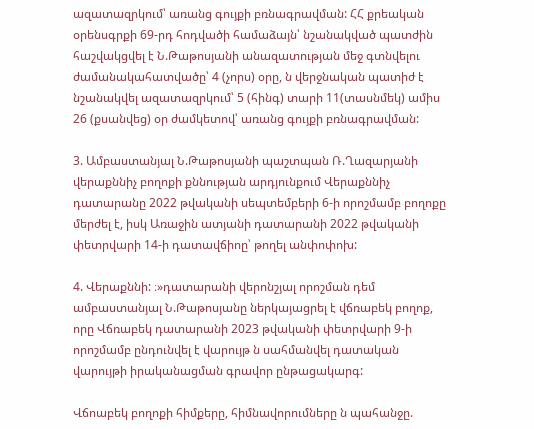ազատազրկում՝ առանց գույքի բռնագրավման: ՀՀ քրեական օրենսգրքի 69-րդ հոդվածի համաձայն՝ նշանակված պատժին հաշվակցվել է Ն.Թաթոսյանի անազատության մեջ գտնվելու ժամանակահատվածը՝ 4 (չորս) օրը, ն վերջնական պատիժ է նշանակվել ազատազրկում՝ 5 (հինգ) տարի 11(տասնմեկ) ամիս 26 (քսանվեց) օր ժամկետով՝ առանց գույքի բռնագրավման:

3. Ամբաստանյալ Ն.Թաթոսյանի պաշտպան Ռ.Ղազարյանի վերաքննիչ բողոքի քննության արդյունքում Վերաքննիչ դատարանը 2022 թվականի սեպտեմբերի 6-ի որոշմամբ բողոքը մերժել է, իսկ Առաջին ատյանի դատարանի 2022 թվականի փետրվարի 14-ի դատավճիոը՝ թողել անփոփոխ:

4. Վերաքննի: ։»դատարանի վերոնշյալ որոշման դեմ ամբաստանյալ Ն.Թաթոսյանը ներկայացրել է վճռաբեկ բողոք, որը Վճռաբեկ դատարանի 2023 թվականի փետրվարի 9-ի որոշմամբ ընդունվել է վարույթ ն սահմանվել դատական վարույթի իրականացման գրավոր ընթացակարգ:

Վճոաբեկ բողոքի հիմքերը, հիմնավորումները ն պահանջը.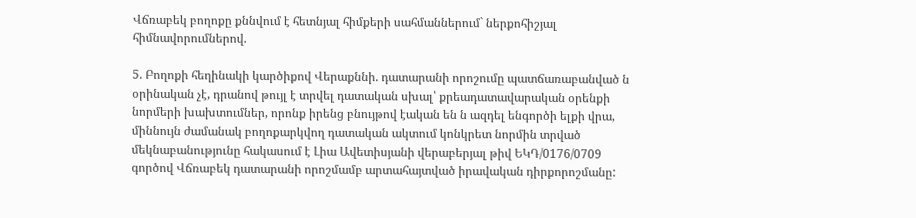Վճռաբեկ բողոքը քննվում է հետնյալ հիմքերի սահմաններում` ներքոհիշյալ հիմնավորումներով.

5. Բողոքի հեղինակի կարծիքով Վերաքննի. դատարանի որոշումը պատճառաբանված ն օրինական չէ, դրանով թույլ է տրվել դատական սխալ՝ քրեադատավարական օրենքի նորմերի խախտումներ, որոնք իրենց բնույթով էական են ն ազդել ենգործի ելքի վրա, միննույն ժամանակ բողոքարկվող դատական ակտում կոնկրետ նորմին տրված մեկնաբանությունը հակասում է Լիա Ավետիսյանի վերաբերյալ թիվ ԵԿԴ/0176/0709 գործով Վճռաբեկ դատարանի որոշմամբ արտահայտված իրավական դիրքորոշմանը: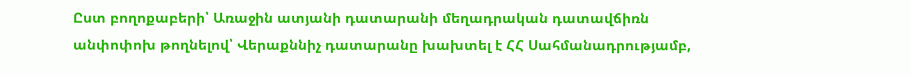Ըստ բողոքաբերի՝ Առաջին ատյանի դատարանի մեղադրական դատավճիռն անփոփոխ թողնելով՝ Վերաքննիչ դատարանը խախտել է ՀՀ Սահմանադրությամբ,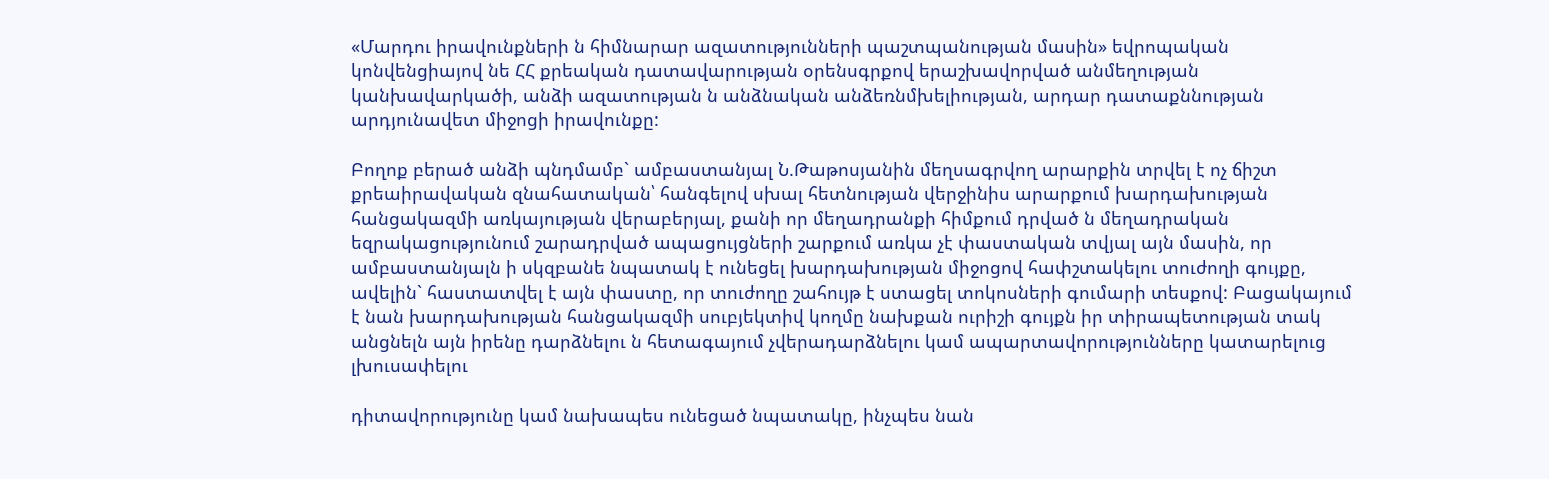«Մարդու իրավունքների ն հիմնարար ազատությունների պաշտպանության մասին» եվրոպական կոնվենցիայով նե ՀՀ քրեական դատավարության օրենսգրքով երաշխավորված անմեղության կանխավարկածի, անձի ազատության ն անձնական անձեռնմխելիության, արդար դատաքննության արդյունավետ միջոցի իրավունքը:

Բողոք բերած անձի պնդմամբ` ամբաստանյալ Ն.Թաթոսյանին մեղսագրվող արարքին տրվել է ոչ ճիշտ քրեաիրավական զնահատական՝ հանգելով սխալ հետնության վերջինիս արարքում խարդախության հանցակազմի առկայության վերաբերյալ, քանի որ մեղադրանքի հիմքում դրված ն մեղադրական եզրակացությունում շարադրված ապացույցների շարքում առկա չէ փաստական տվյալ այն մասին, որ ամբաստանյալն ի սկզբանե նպատակ է ունեցել խարդախության միջոցով հափշտակելու տուժողի գույքը, ավելին` հաստատվել է այն փաստը, որ տուժողը շահույթ է ստացել տոկոսների գումարի տեսքով: Բացակայում է նան խարդախության հանցակազմի սուբյեկտիվ կողմը նախքան ուրիշի գույքն իր տիրապետության տակ անցնելն այն իրենը դարձնելու ն հետագայում չվերադարձնելու կամ ապարտավորությունները կատարելուց լխուսափելու

դիտավորությունը կամ նախապես ունեցած նպատակը, ինչպես նան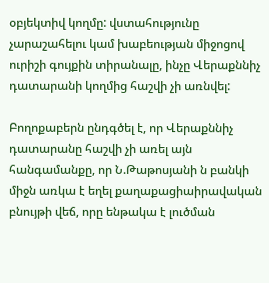օբյեկտիվ կողմը: վստահությունը չարաշահելու կամ խաբեության միջոցով ուրիշի գույքին տիրանալը, ինչը Վերաքննիչ դատարանի կողմից հաշվի չի առնվել:

Բողոքաբերն ընդգծել է, որ Վերաքննիչ դատարանը հաշվի չի առել այն հանգամանքը, որ Ն.Թաթոսյանի ն բանկի միջն առկա է եղել քաղաքացիաիրավական բնույթի վեճ, որը ենթակա է լուծման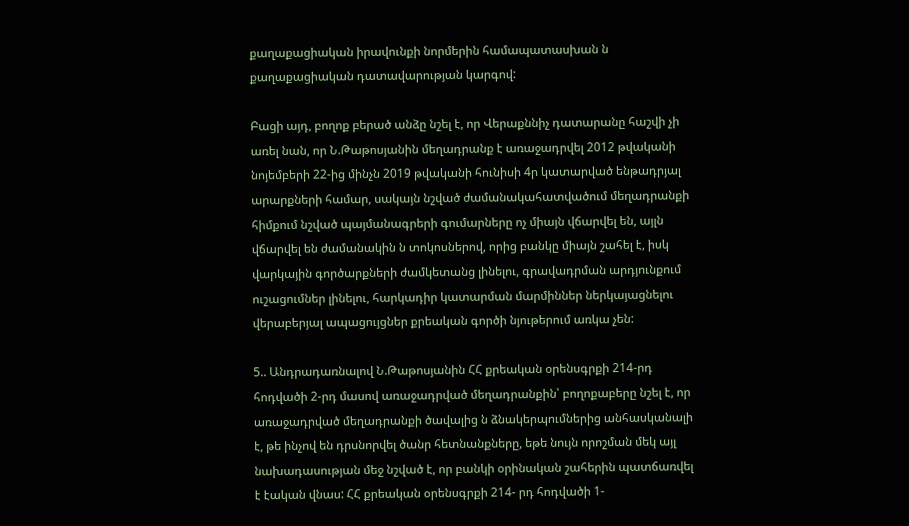քաղաքացիական իրավունքի նորմերին համապատասխան ն քաղաքացիական դատավարության կարգով:

Բացի այդ, բողոք բերած անձը նշել է, որ Վերաքննիչ դատարանը հաշվի չի առել նան, որ Ն.Թաթոսյանին մեղադրանք է առաջադրվել 2012 թվականի նոյեմբերի 22-ից մինչն 2019 թվականի հունիսի 4ր կատարված ենթադրյալ արարքների համար, սակայն նշված ժամանակահատվածում մեղադրանքի հիմքում նշված պայմանագրերի գումարները ոչ միայն վճարվել են, այլն վճարվել են ժամանակին ն տոկոսներով, որից բանկը միայն շահել է, իսկ վարկային գործարքների ժամկետանց լինելու, գրավադրման արդյունքում ուշացումներ լինելու, հարկադիր կատարման մարմիններ ներկայացնելու վերաբերյալ ապացույցներ քրեական գործի նյութերում առկա չեն:

5.. Անդրադառնալով Ն.Թաթոսյանին ՀՀ քրեական օրենսգրքի 214-րդ հոդվածի 2-րդ մասով առաջադրված մեղադրանքին՝ բողոքաբերը նշել է, որ առաջադրված մեղադրանքի ծավալից ն ձնակերպումներից անհասկանալի է, թե ինչով են դրսնորվել ծանր հետնանքները, եթե նույն որոշման մեկ այլ նախադասության մեջ նշված է, որ բանկի օրինական շահերին պատճառվել է էական վնաս: ՀՀ քրեական օրենսգրքի 214- րդ հոդվածի 1-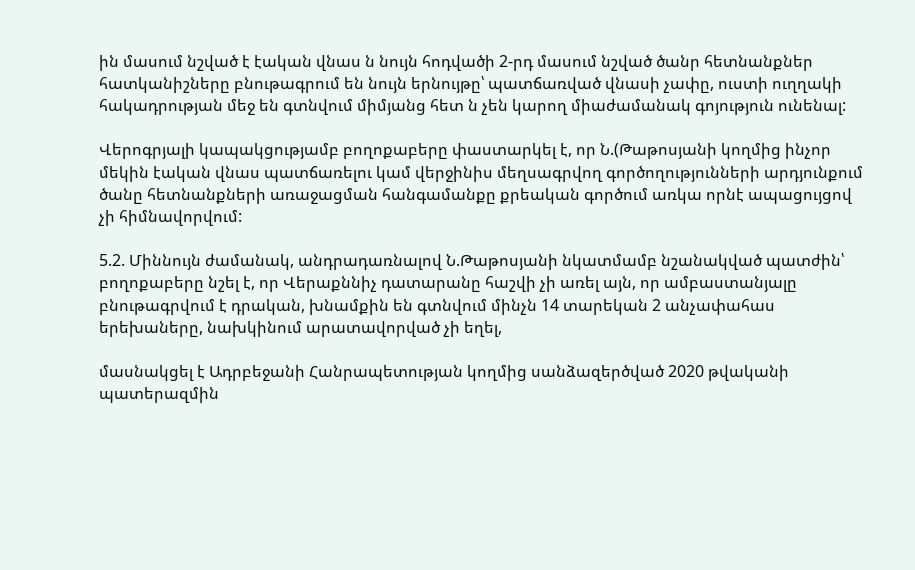ին մասում նշված է էական վնաս ն նույն հոդվածի 2-րդ մասում նշված ծանր հետնանքներ հատկանիշները բնութագրում են նույն երնույթը՝ պատճառված վնասի չափը, ուստի ուղղակի հակադրության մեջ են գտնվում միմյանց հետ ն չեն կարող միաժամանակ գոյություն ունենալ:

Վերոգրյալի կապակցությամբ բողոքաբերը փաստարկել է, որ Ն.(Թաթոսյանի կողմից ինչոր մեկին էական վնաս պատճառելու կամ վերջինիս մեղսագրվող գործողությունների արդյունքում ծանը հետնանքների առաջացման հանգամանքը քրեական գործում առկա որնէ ապացույցով չի հիմնավորվում:

5.2. Միննույն ժամանակ, անդրադառնալով Ն.Թաթոսյանի նկատմամբ նշանակված պատժին՝ բողոքաբերը նշել է, որ Վերաքննիչ դատարանը հաշվի չի առել այն, որ ամբաստանյալը բնութագրվում է դրական, խնամքին են գտնվում մինչն 14 տարեկան 2 անչափահաս երեխաները, նախկինում արատավորված չի եղել,

մասնակցել է Ադրբեջանի Հանրապետության կողմից սանձազերծված 2020 թվականի պատերազմին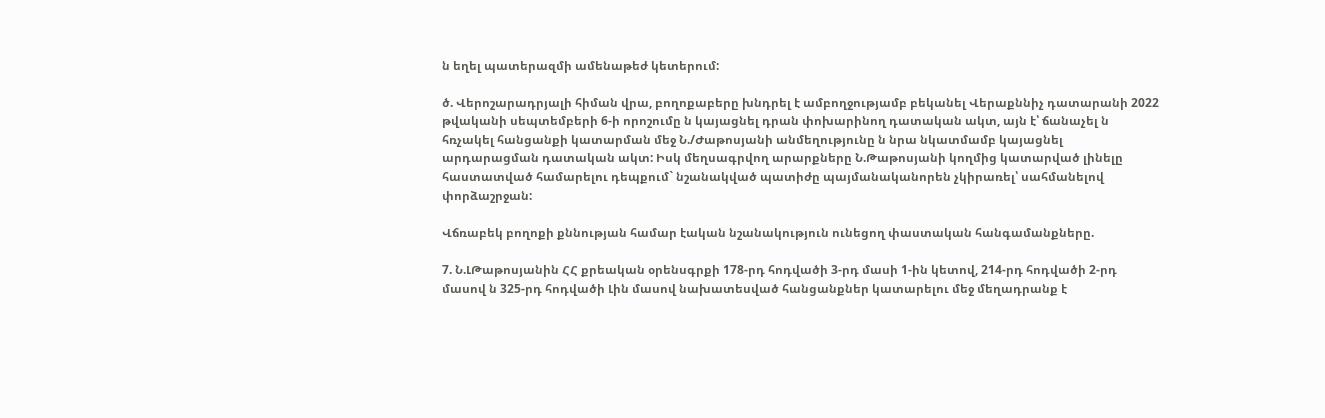ն եղել պատերազմի ամենաթեժ կետերում:

ծ. Վերոշարադրյալի հիման վրա, բողոքաբերը խնդրել է ամբողջությամբ բեկանել Վերաքննիչ դատարանի 2022 թվականի սեպտեմբերի 6-ի որոշումը ն կայացնել դրան փոխարինող դատական ակտ, այն է՝ ճանաչել ն հռչակել հանցանքի կատարման մեջ Ն./Ժաթոսյանի անմեղությունը ն նրա նկատմամբ կայացնել արդարացման դատական ակտ: Իսկ մեղսագրվող արարքները Ն.Թաթոսյանի կողմից կատարված լինելը հաստատված համարելու դեպքում` նշանակված պատիժը պայմանականորեն չկիրառել՝ սահմանելով փորձաշրջան:

Վճռաբեկ բողոքի քննության համար էական նշանակություն ունեցող փաստական հանգամանքները.

7. Ն.ԼԹաթոսյանին ՀՀ քրեական օրենսգրքի 178-րդ հոդվածի 3-րդ մասի 1-ին կետով, 214-րդ հոդվածի 2-րդ մասով ն 325-րդ հոդվածի Լին մասով նախատեսված հանցանքներ կատարելու մեջ մեղադրանք է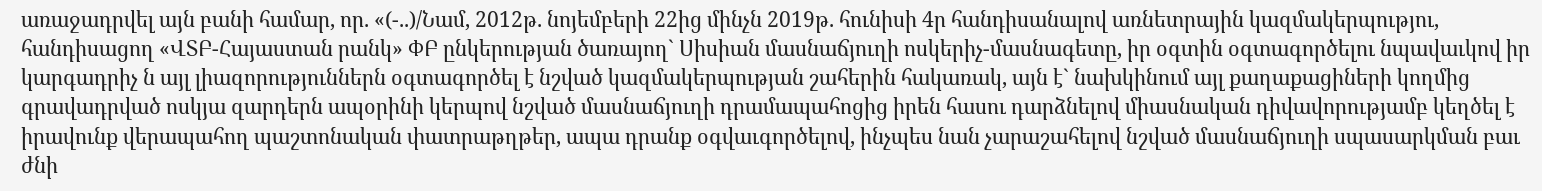առաջադրվել այն բանի համար, որ. «(-..)/Նամ, 2012թ. նոյեմբերի 22ից մինչն 2019թ. հունիսի 4ր հանդիսանալով առնետրային կազմակերպությու, հանդիսացող «ՎՏԲ-Հայաստան րանկ» ՓԲ ընկերության ծառայող` Սիսիան մասնաճյուղի ոսկերիչ-մասնագետը, իր օգտին օգտագործելու նպավաւկով իր կարգադրիչ ն այլ լիազորություններն օգտագործել է նշված կազմակերպության շահերին հակառակ, այն է` նախկինում այլ քաղաքացիների կողմից գրավադրված ոսկյա զարդերն ապօրինի կերպով նշված մասնաճյուղի դրամապահոցից իրեն հասու դարձնելով միասնական դիվավորությամբ կեղծել է իրավունք վերապահող պաշտոնական փատրաթղթեր, ապա դրանք օգվաւգործելով, ինչպես նան չարաշահելով նշված մասնաճյուղի սպասարկման բաւ ժնի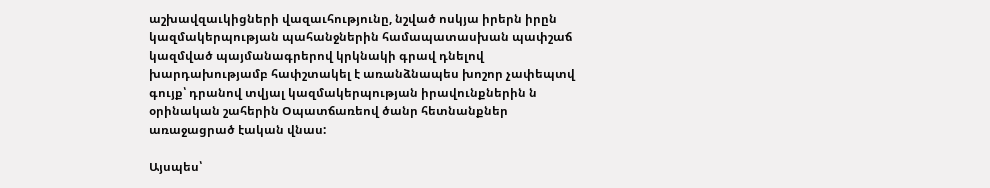աշխավզաւկիցների վազաւհությունը, նշված ոսկյա իրերն իրըն կազմակերպության պահանջներին համապատասխան պափշաճ կազմված պայմանագրերով կրկնակի գրավ դնելով խարդախությամբ հափշտակել է առանձնապես խոշոր չափեպտվ գույք՝ դրանով տվյալ կազմակերպության իրավունքներին ն օրինական շահերին Օպատճառեով ծանր հետնանքներ առաջացրած էական վնաս:

Այսպես՝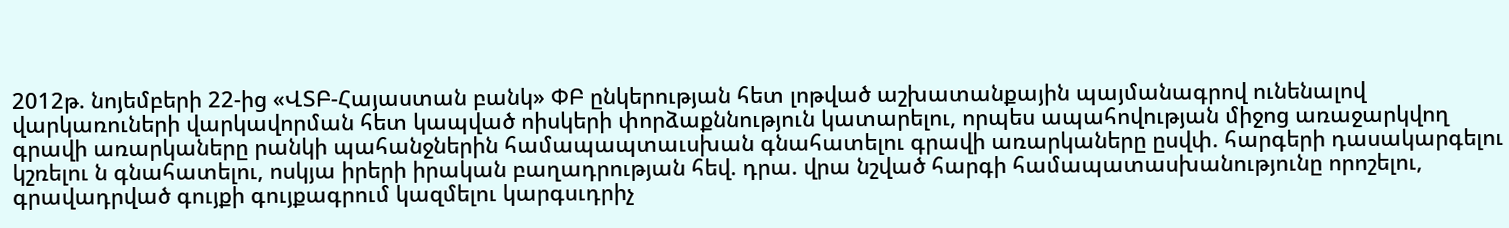2012թ. նոյեմբերի 22-ից «ՎՏԲ-Հայաստան բանկ» ՓԲ ընկերության հետ լոթված աշխատանքային պայմանագրով ունենալով վարկառուների վարկավորման հետ կապված ոիսկերի փորձաքննություն կատարելու, որպես ապահովության միջոց առաջարկվող գրավի առարկաները րանկի պահանջներին համապապտաւսխան գնահատելու գրավի առարկաները ըսվփ. հարգերի դասակարգելու կշռելու ն գնահատելու, ոսկյա իրերի իրական բաղադրության հեվ. դրա. վրա նշված հարգի համապատասխանությունը որոշելու, գրավադրված գույքի գույքագրում կազմելու կարգսւդրիչ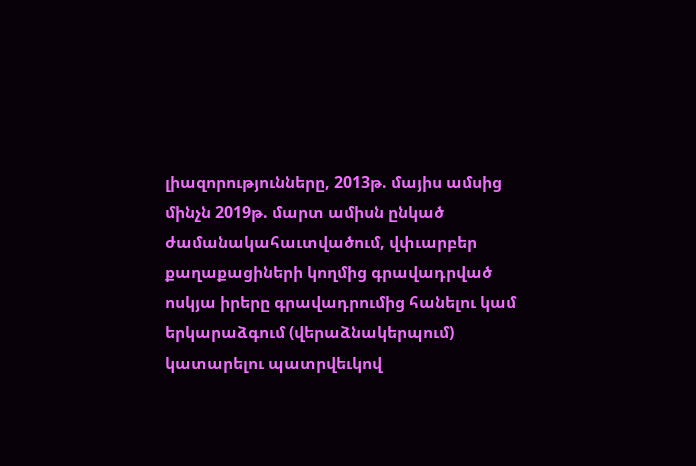լիազորությունները, 2013թ. մայիս ամսից մինչն 2019թ. մարտ ամիսն ընկած ժամանակահաւտվածում, վփւարբեր քաղաքացիների կողմից գրավադրված ոսկյա իրերը գրավադրումից հանելու կամ երկարաձգում (վերաձնակերպում) կատարելու պատրվեւկով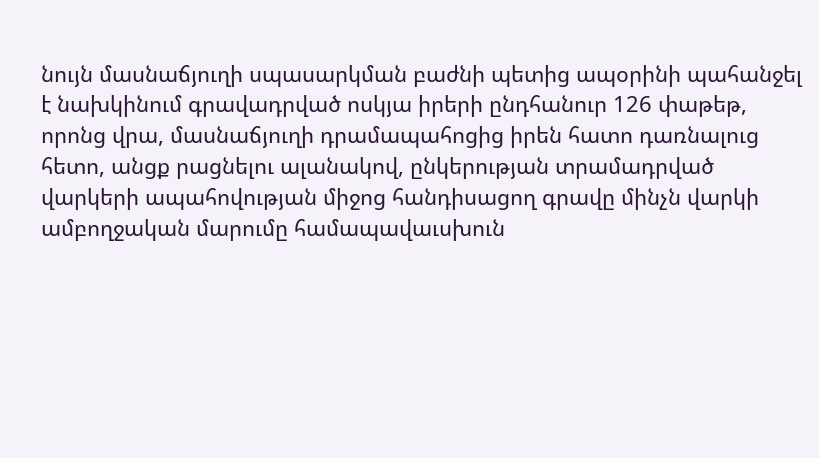նույն մասնաճյուղի սպասարկման բաժնի պետից ապօրինի պահանջել է նախկինում գրավադրված ոսկյա իրերի ընդհանուր 126 փաթեթ, որոնց վրա, մասնաճյուղի դրամապահոցից իրեն հատո դառնալուց հետո, անցք րացնելու ալանակով, ընկերության տրամադրված վարկերի ապահովության միջոց հանդիսացող գրավը մինչն վարկի ամբողջական մարումը համապավաւսխուն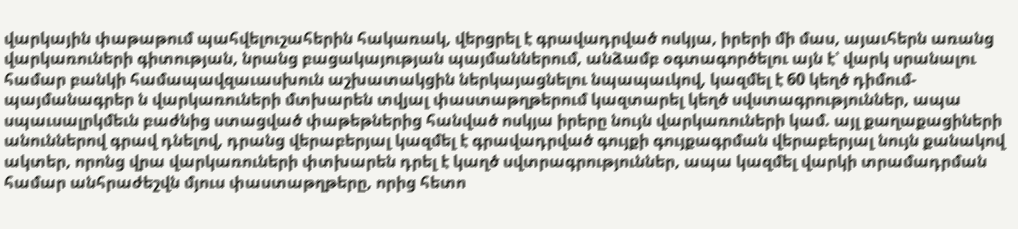վարկային փաթաթում պահվելուշահերին հակառակ, վերցրել է գրավադրված ոսկյա, իրերի մի մաս, այաւհերն առանց վարկառուների գիտության, նրանց բացակայության պայմաններում, անձամբ օգտագործելու այն է՝ վարկ սրանալու համար բանկի համապավզաւասխուն աշխատակցին ներկայացնելու նպապաւկով, կազմել է 60 կեղծ դիմում-պայմանագրեր ն վարկառուների մտխարեն տվյալ փաստաթղթերում կազտարել կեղծ սվստագրություններ, ապա սպաւսալրկմեւն բաժնից ստացված փաթեթներից հանված ոսկյա իրերը նույն վարկառուների կամ. այլ քաղաքացիների անուններով գրավ դնելով, դրանց վերաբերյալ կազմել է գրավադրված գույքի գույքագրման վերաբերյալ նույն քանակով ակտեր, որոնց վրա վարկառուների փտխարեն դրել է կաղծ սվտրագրություններ, ապա կազմել վարկի տրամադրման համար անհրաժեշվն մյուս փաստաթղթերը, որից հետո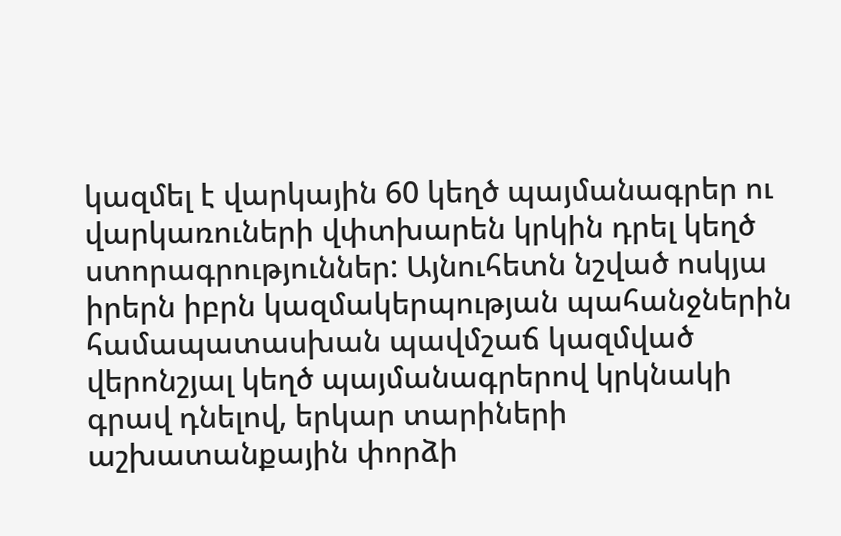կազմել է վարկային 60 կեղծ պայմանագրեր ու վարկառուների վփտխարեն կրկին դրել կեղծ ստորագրություններ: Այնուհետն նշված ոսկյա իրերն իբրն կազմակերպության պահանջներին համապատասխան պավմշաճ կազմված վերոնշյալ կեղծ պայմանագրերով կրկնակի գրավ դնելով, երկար տարիների աշխատանքային փորձի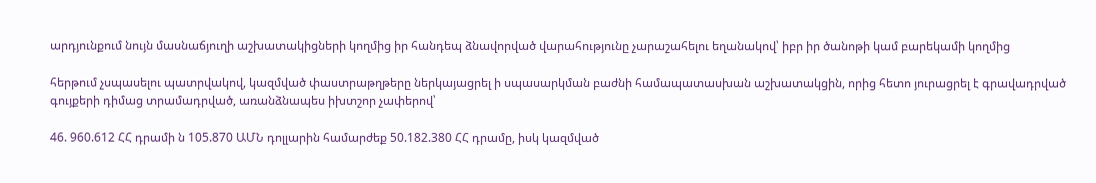արդյունքում նույն մասնաճյուղի աշխատակիցների կողմից իր հանդեպ ձնավորված վարահությունը չարաշահելու եղանակով՝ իբր իր ծանոթի կամ բարեկամի կողմից

հերթում չսպասելու պատրվակով, կազմված փաստրաթղթերը ներկայացրել ի սպասարկման բաժնի համապատասխան աշխատակցին, որից հետո յուրացրել է գրավադրված գույքերի դիմաց տրամադրված, առանձնապես իխտշոր չափերով՝

46. 960.612 ՀՀ դրամի ն 105.870 ԱՄՆ դոլլարին համարժեք 50.182.380 ՀՀ դրամը, իսկ կազմված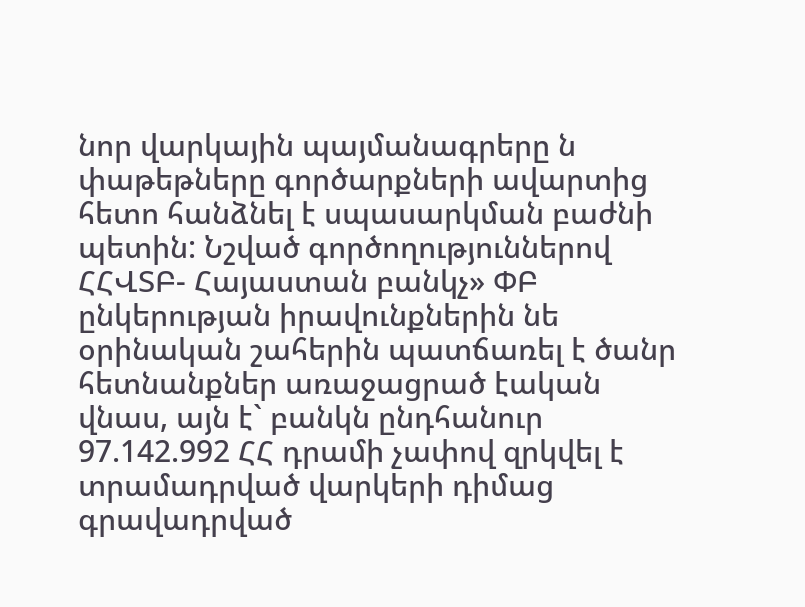նոր վարկային պայմանագրերը ն փաթեթները գործարքների ավարտից հետո հանձնել է սպասարկման բաժնի պետին: Նշված գործողություններով ՀՀՎՏԲ- Հայաստան բանկչ» ՓԲ ընկերության իրավունքներին նե օրինական շահերին պատճառել է ծանր հետնանքներ առաջացրած էական վնաս, այն է` բանկն ընդհանուր 97.142.992 ՀՀ դրամի չափով զրկվել է տրամադրված վարկերի դիմաց գրավադրված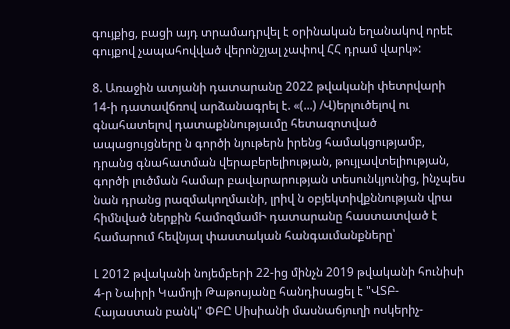գույքից, բացի այդ տրամադրվել է օրինական եղանակով որեէ գույքով չապահովված վերոնշյալ չափով ՀՀ դրամ վարկ»:

8. Առաջին ատյանի դատարանը 2022 թվականի փետրվարի 14-ի դատավճռով արձանագրել է. «(...) /Վ)երլուծելով ու գնահատելով դատաքննությաւմը հետազոտված ապացույցները ն գործի նյութերն իրենց համակցությամբ, դրանց գնահատման վերաբերելիության, թույլավտելիության, գործի լուծման համար բավարարության տեսունկյունից, ինչպես նան դրանց րազմակողմաւնի, լրիվ ն օբյեկտիվքննության վրա հիմնված ներքին համոզմամԻ դատարանը հաստատված է համարում հեվնյալ փաստական հանգաւմանքները՝

Լ 2012 թվականի նոյեմբերի 22-ից մինչն 2019 թվականի հունիսի 4-ր Նաիրի Կամոյի Թաթոսյանը հանդիսացել է "ՎՏԲ-Հայաստան բանկ" ՓԲԸ Սիսիանի մասնաճյուղի ոսկերիչ-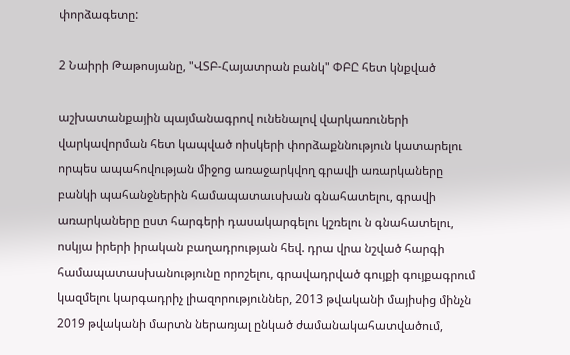փորձագետը:

2 Նաիրի Թաթոսյանը, "ՎՏԲ-Հայատրան բանկ" ՓԲԸ հետ կնքված

աշխատանքային պայմանագրով ունենալով վարկառուների վարկավորման հետ կապված ոիսկերի փորձաքննություն կատարելու որպես ապահովության միջոց առաջարկվող գրավի առարկաները բանկի պահանջներին համապատաւսխան գնահատելու, գրավի առարկաները ըստ հարգերի դասակարգելու կշռելու ն գնահատելու, ոսկյա իրերի իրական բաղադրության հեվ. դրա վրա նշված հարգի համապատասխանությունը որոշելու, գրավադրված գույքի գույքագրում կազմելու կարգադրիչ լիազորություններ, 2013 թվականի մայիսից մինչն 2019 թվականի մարտն ներառյալ ընկած ժամանակահատվածում,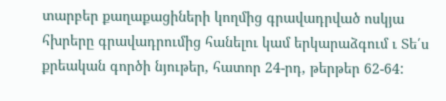տարբեր քաղաքացիների կողմից գրավադրված ոսկյա հխրերը գրավադրումից հանելու կամ երկարաձգում ւ Տե՛ս քրեական գործի նյութեր, հատոր 24-րդ, թերթեր 62-64: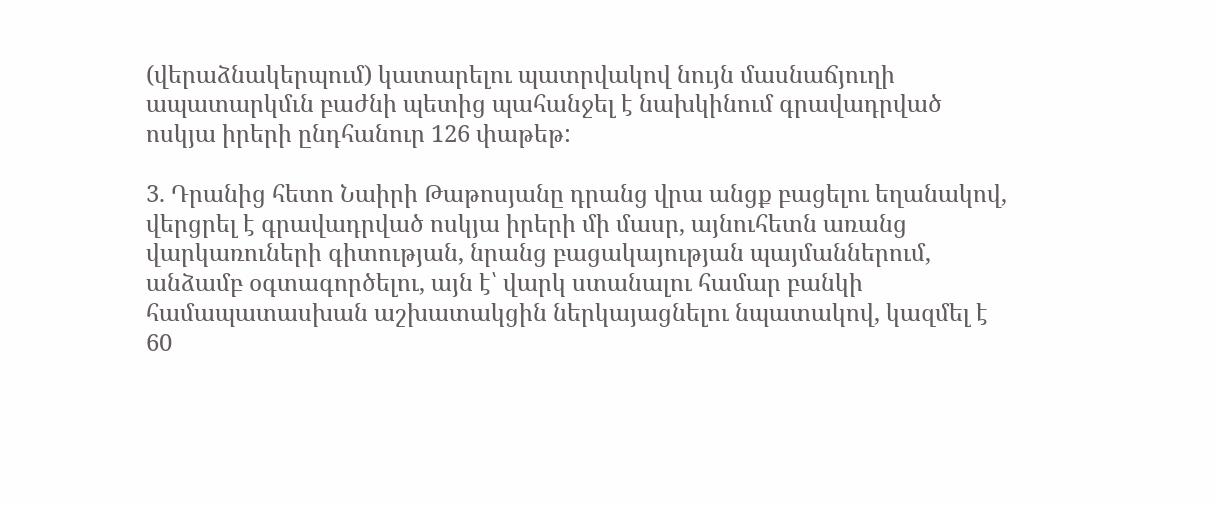(վերաձնակերպում) կատարելու պատրվակով նույն մասնաճյուղի ապատարկմւն բաժնի պետից պահանջել է նախկինում գրավադրված ոսկյա իրերի ընդհանուր 126 փաթեթ:

3. Դրանից հետո Նաիրի Թաթոսյանը դրանց վրա անցք բացելու եղանակով, վերցրել է գրավադրված ոսկյա իրերի մի մասր, այնուհետն առանց վարկառուների գիտության, նրանց բացակայության պայմաններում, անձամբ օգտագործելու, այն է՝ վարկ ստանալու համար բանկի համապատասխան աշխատակցին ներկայացնելու նպատակով, կազմել է 60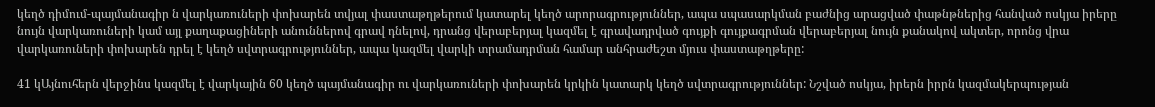կեղծ դիմում-պայմանագիր ն վարկառուների փոխարեն տվյալ փաստաթղթերում կատարել կեղծ արորագրություններ, ապա սպասարկման բաժնից արացված փաթնթներից հանված ոսկյա իրերը նույն վարկառուների կամ այլ քաղաքացիների անուններով գրավ դնելով, դրանց վերաբերյալ կազմել է գրավադրված գույքի գույքագրման վերաբերյալ նույն քանակով ակտեր, որոնց վրա վարկառուների փոխարեն դրել է կեղծ սվտրագրություններ, ապա կազմել վարկի տրամադրման համար անհրաժեշտ մյուս փաստաթղթերը:

41 կԱյնուհերն վերջինս կազմել է վարկային 60 կեղծ պայմանագիր ու վարկառուների փոխարեն կրկին կատարկ կեղծ սվտրագրություններ: Նշված ոսկյա, իրերն իրրն կազմակերպության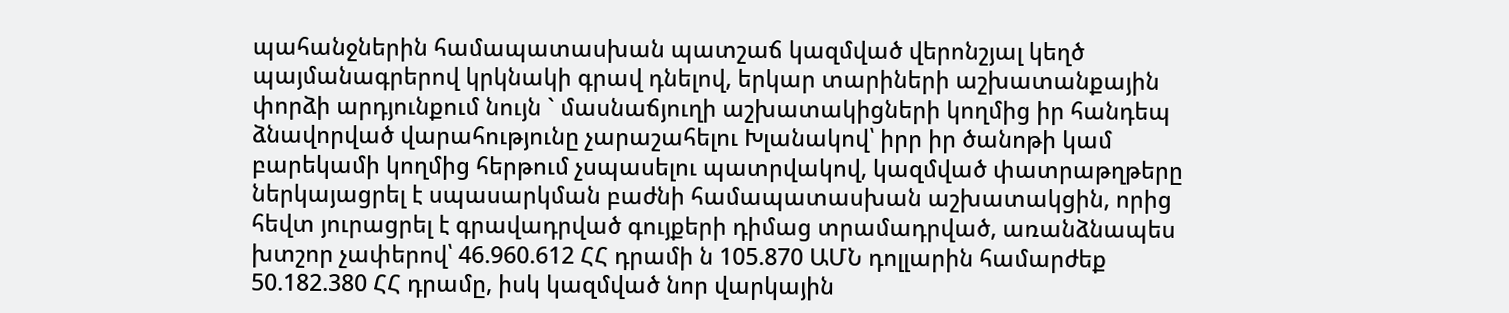պահանջներին համապատասխան պատշաճ կազմված վերոնշյալ կեղծ պայմանագրերով կրկնակի գրավ դնելով, երկար տարիների աշխատանքային փորձի արդյունքում նույն ` մասնաճյուղի աշխատակիցների կողմից իր հանդեպ ձնավորված վարահությունը չարաշահելու Խլանակով՝ իրր իր ծանոթի կամ բարեկամի կողմից հերթում չսպասելու պատրվակով, կազմված փատրաթղթերը ներկայացրել է սպասարկման բաժնի համապատասխան աշխատակցին, որից հեվտ յուրացրել է գրավադրված գույքերի դիմաց տրամադրված, առանձնապես խտշոր չափերով՝ 46.960.612 ՀՀ դրամի ն 105.870 ԱՄՆ դոլլարին համարժեք 50.182.380 ՀՀ դրամը, իսկ կազմված նոր վարկային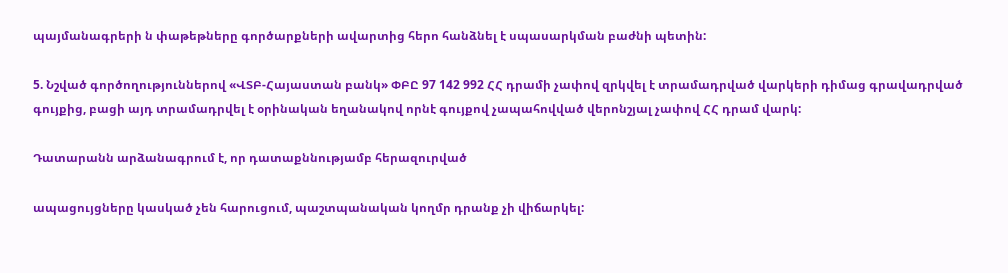պայմանագրերի ն փաթեթները գործարքների ավարտից հերո հանձնել է սպասարկման բաժնի պետին:

5. Նշված գործողություններով «ՎՏԲ-Հայաստան բանկ» ՓԲԸ 97 142 992 ՀՀ դրամի չափով զրկվել է տրամադրված վարկերի դիմաց գրավադրված գույքից, բացի այդ տրամադրվել է օրինական եղանակով որնէ գույքով չապահովված վերոնշյալ չափով ՀՀ դրամ վարկ:

Դատարանն արձանագրում է, որ դատաքննությամբ հերազուրված

ապացույցները կասկած չեն հարուցում, պաշտպանական կողմր դրանք չի վիճարկել: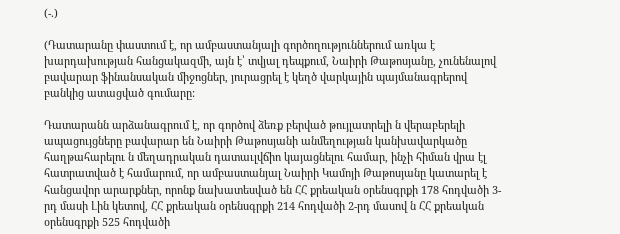(-.)

(Դատարանը փաստում է, որ ամբաստանյալի գործողություններում առկա է խարդախության հանցակազմի, այն է՝ տվյալ դեպքում, Նաիրի Թաթոսյանը, չունենալով բավարար ֆինանսական միջոցներ, յուրացրել է կեղծ վարկային պայմանագրերով բանկից ատացված գումարը:

Դատարանն արձանագրում է, որ գործով ձեռք բերված թույլատրելի ն վերաբերելի ապացույցները բավարար են Նաիրի Թաթոսյանի անմեղության կանխավարկածը հաղթահարելու ն մեղադրական դատաւլվճիո կայացնելու համար, ինչի հիման վրա էլ հատրատված է համարում, որ ամբաստանյալ Նաիրի Կամոյի Թաթոսյանը կատարել է հանցավոր արարքներ, որոնք նախատեսված են ՀՀ քրեական օրենսգրքի 178 հոդվածի 3-րդ մասի Լին կետով, ՀՀ քրեական օրենսգրքի 214 հոդվածի 2-րդ մասով ն ՀՀ քրեական օրենսգրքի 525 հոդվածի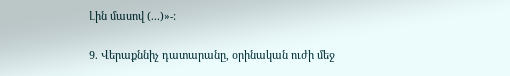Լին մասով (...)»-:

9. Վերաքննիչ դատարանը, օրինական ուժի մեջ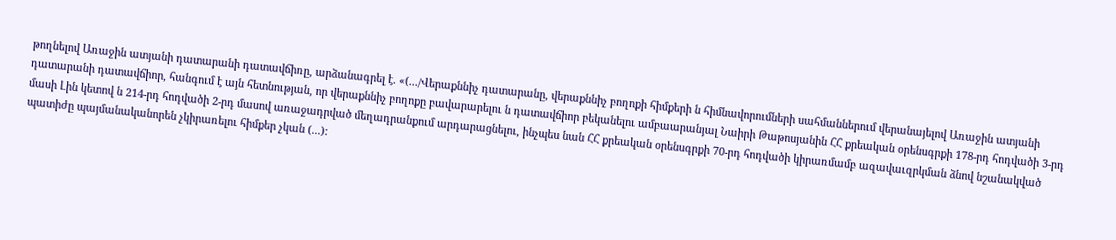թողնելով Առաջին ատյանի դատարանի դատավճիռը, արձանագրել է. «(.../Վերաքննիչ դատարանը, վերաքննիչ բողոքի հիմքերի ն հիմնավորումների սահմաններում վերանայելով Առաջին ատյանի դատարանի դատավճիոր, հանգում է այն հետնության, որ վերաքննիչ բողոքը բավարարելու ն դատավճիոր բեկանելու ամբաարանյալ Նաիրի Թաթոսյանին ՀՀ քրեական օրենսգրքի 178-րդ հոդվածի 3-րդ մասի Լին կետով ն 214-րդ հոդվածի 2-րդ մասով առաջադրված մեղադրանքում արդարացնելու, ինչպես նան ՀՀ քրեական օրենսգրքի 70-րդ հոդվածի կիրառմամբ ազավաւզրկման ձնով նշանակված պատիժը պայմանականորեն չկիրառելու հիմքեր չկան (...):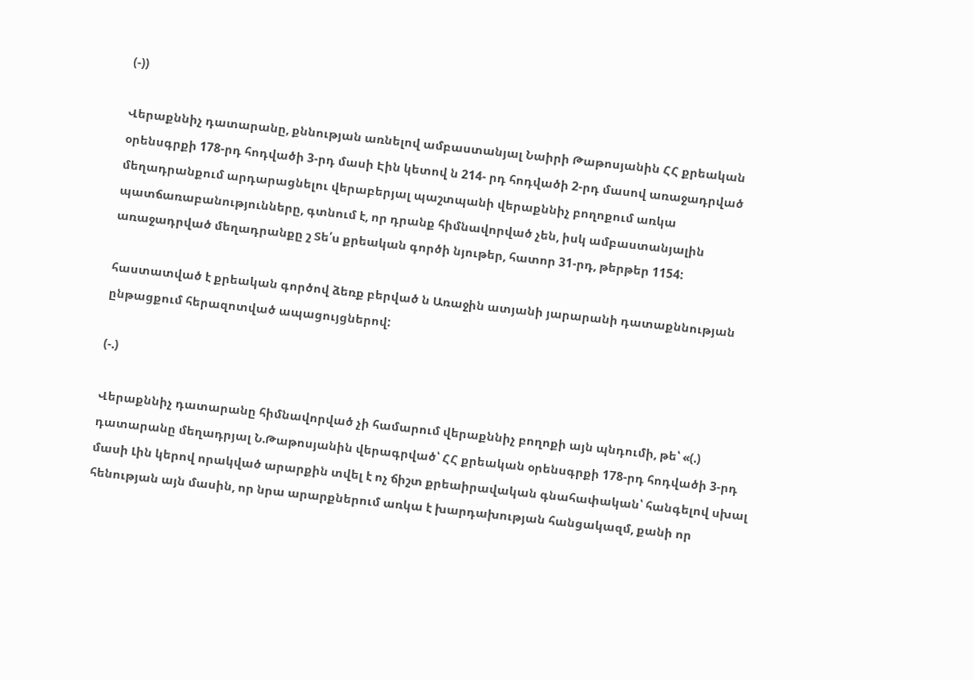(-))

Վերաքննիչ դատարանը, քննության առնելով ամբաստանյալ Նաիրի Թաթոսյանին ՀՀ քրեական օրենսգրքի 178-րդ հոդվածի 3-րդ մասի Էին կետով ն 214- րդ հոդվածի 2-րդ մասով առաջադրված մեղադրանքում արդարացնելու վերաբերյալ պաշտպանի վերաքննիչ բողոքում առկա պատճառաբանությունները, գտնում է, որ դրանք հիմնավորված չեն, իսկ ամբաստանյալին առաջադրված մեղադրանքը շ Տե՛ս քրեական գործի նյութեր, հատոր 31-րդ, թերթեր 1154:

հաստատված է քրեական գործով ձեռք բերված ն Առաջին ատյանի յարարանի դատաքննության ընթացքում հերազոտված ապացույցներով:

(-.)

Վերաքննիչ դատարանը հիմնավորված չի համարում վերաքննիչ բողոքի այն պնդումի, թե՝ «(.) դատարանը մեղադրյալ Ն.Թաթոսյանին վերագրված՝ ՀՀ քրեական օրենսգրքի 178-րդ հոդվածի 3-րդ մասի Լին կերով որակված արարքին տվել է ոչ ճիշտ քրեաիրավական գնահափական՝ հանգելով սխալ հենության այն մասին, որ նրա արարքներում առկա է խարդախության հանցակազմ, քանի որ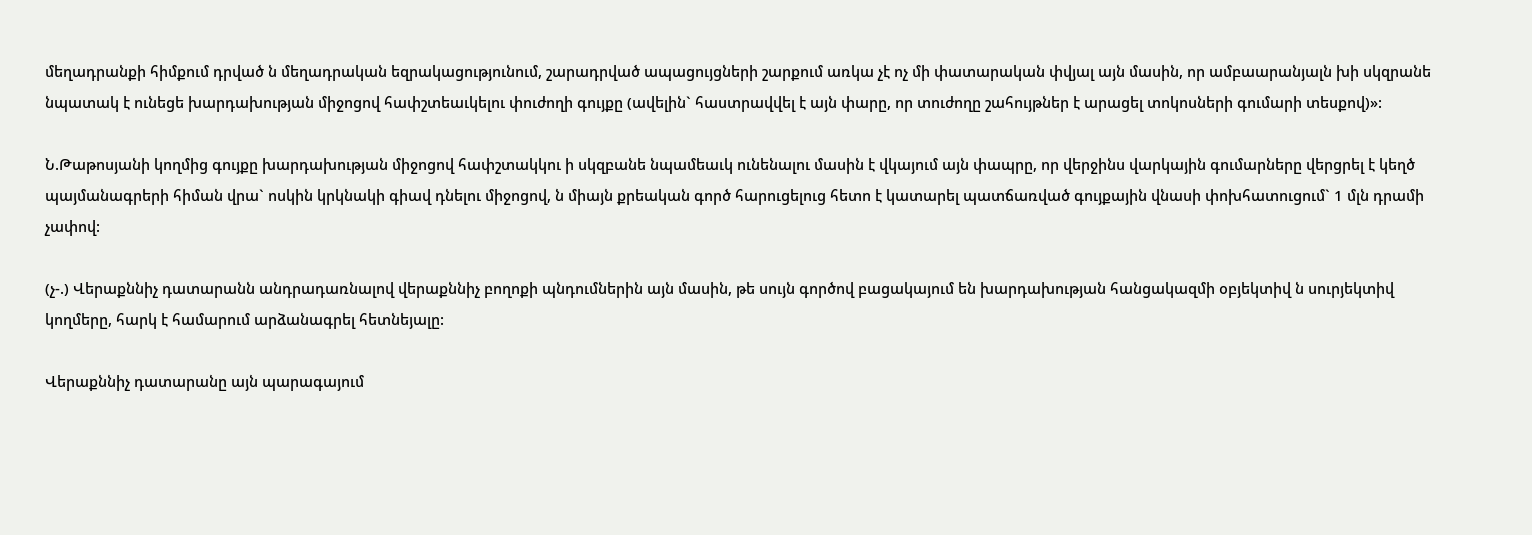մեղադրանքի հիմքում դրված ն մեղադրական եզրակացությունում, շարադրված ապացույցների շարքում առկա չէ ոչ մի փատարական փվյալ այն մասին, որ ամբաարանյալն խի սկզրանե նպատակ է ունեցե խարդախության միջոցով հափշտեաւկելու փուժողի գույքը (ավելին` հաստրավվել է այն փարը, որ տուժողը շահույթներ է արացել տոկոսների գումարի տեսքով)»:

Ն.Թաթոսյանի կողմից գույքը խարդախության միջոցով հափշտակկու ի սկզբանե նպամեաւկ ունենալու մասին է վկայում այն փապրը, որ վերջինս վարկային գումարները վերցրել է կեղծ պայմանագրերի հիման վրա` ոսկին կրկնակի գիավ դնելու միջոցով, ն միայն քրեական գործ հարուցելուց հետո է կատարել պատճառված գույքային վնասի փոխհատուցում` 1 մլն դրամի չափով:

(չ-.) Վերաքննիչ դատարանն անդրադառնալով վերաքննիչ բողոքի պնդումներին այն մասին, թե սույն գործով բացակայում են խարդախության հանցակազմի օբյեկտիվ ն սուրյեկտիվ կողմերը, հարկ է համարում արձանագրել հետնեյալը:

Վերաքննիչ դատարանը այն պարագայում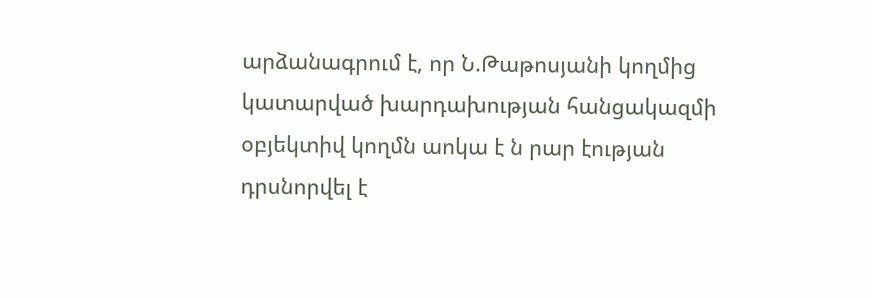արձանագրում է, որ Ն.Թաթոսյանի կողմից կատարված խարդախության հանցակազմի օբյեկտիվ կողմն աոկա է ն րար էության դրսնորվել է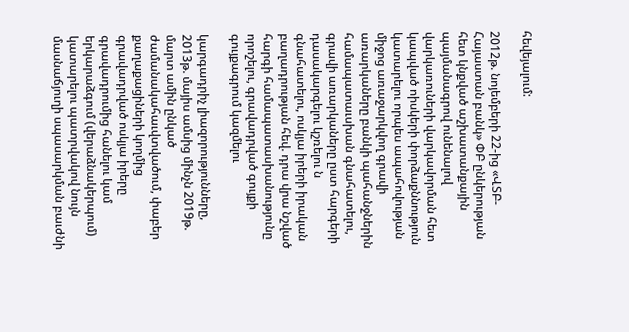հեվեյալում:

2012թ. նոյեմբերի 22-ից «ՎՏԲ-Հայաստան բանկ» ՓԲ ընկերության հետ կնքված աշխատանքային պայմանագրով ունենալով վարկառուների վարկավորման հետ կապված ոիսկերի փորձաքննություն կատարելու որպես ապահովության միջոց առաջարկվող գրավի առարկաները բանկի պահանջներին համապատաւսխան գնահատելու, գրավի առարկաները ըստ հարգերի դասակարգելու կշռելու ն գնահատելու, ոսկյա իրերի իրական բաղադրության հեվ. դրա վրա նշված հարգի համապատասխանությունը որոշելու, գրավադրված գույքի գույքագրում կազմելու

կարգադրիչ լիազորությունները, 2013թ. մայիս ամսից մինչն 2019թ. մարտ ամին ընկած ժամանակահաւվտվածում, փաբեր քաղաքացիների կողմից գրավադրված ոսկյա իրերը գրավադրումից հանելու կամ երկարաձգում (վերաձնակերպում) կատարելու պատրվակով նույն մասնաճյուղի սպասարկման բաւժնի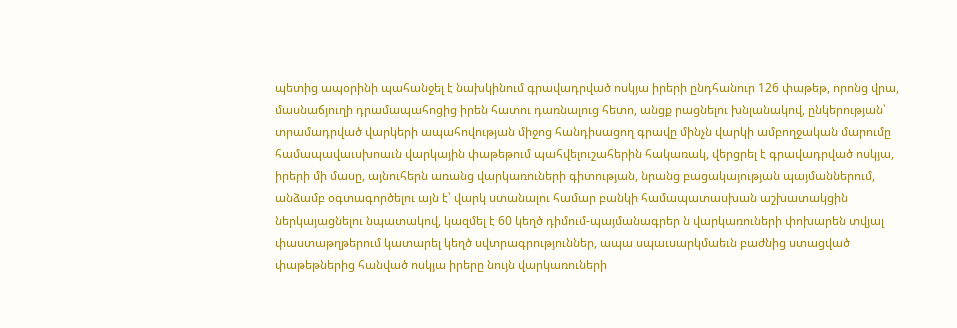պետից ապօրինի պահանջել է նախկինում գրավադրված ոսկյա իրերի ընդհանուր 126 փաթեթ, որոնց վրա, մասնաճյուղի դրամապահոցից իրեն հատու դառնալուց հետո, անցք րացնելու խնլանակով, ընկերության՝ տրամադրված վարկերի ապահովության միջոց հանդիսացող գրավը մինչն վարկի ամբողջական մարումը համապավաւսխոաւն վարկային փաթեթում պահվելուշահերին հակառակ, վերցրել է գրավադրված ոսկյա, իրերի մի մասը, այնուհերն առանց վարկառուների գիտության, նրանց բացակայության պայմաններում, անձամբ օգտագործելու այն է՝ վարկ ստանալու համար բանկի համապատասխան աշխատակցին ներկայացնելու նպատակով, կազմել է 60 կեղծ դիմում-պայմանագրեր ն վարկառուների փոխարեն տվյալ փաստաթղթերում կատարել կեղծ սվտրագրություններ, ապա սպաւսարկմաեւն բաժնից ստացված փաթեթներից հանված ոսկյա իրերը նույն վարկառուների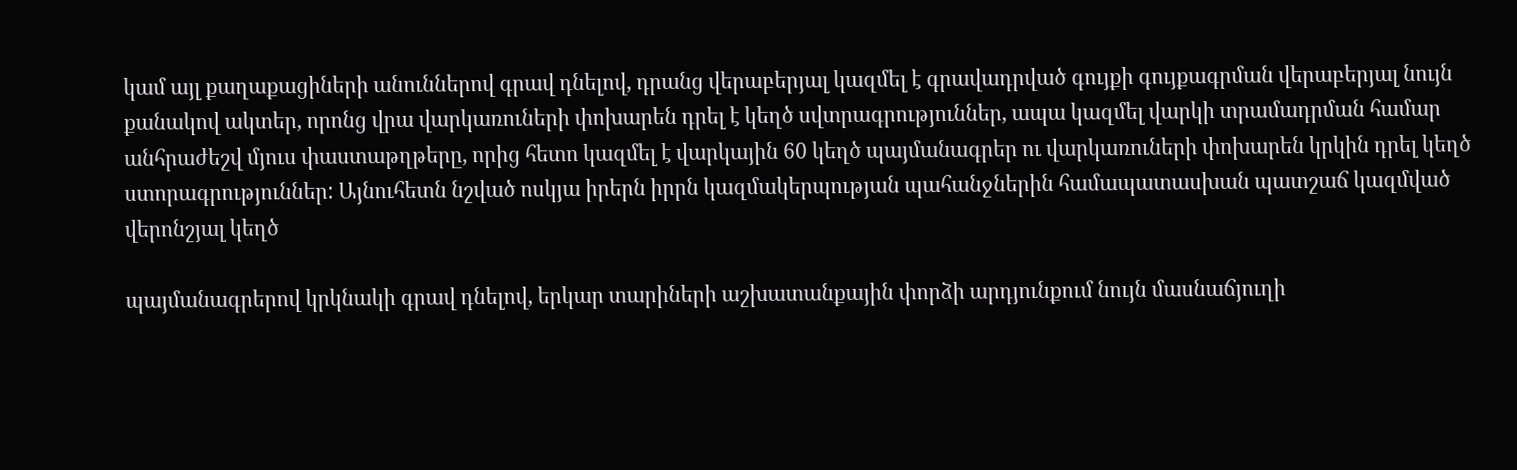կամ այլ քաղաքացիների անուններով գրավ դնելով, դրանց վերաբերյալ կազմել է գրավադրված գույքի գույքագրման վերաբերյալ նույն քանակով ակտեր, որոնց վրա վարկառուների փոխարեն դրել է կեղծ սվտրագրություններ, ապա կազմել վարկի տրամադրման համար անհրաժեշվ մյուս փաստաթղթերը, որից հետո կազմել է վարկային 60 կեղծ պայմանագրեր ու վարկառուների փոխարեն կրկին դրել կեղծ ստորագրություններ: Այնուհետն նշված ոսկյա իրերն իրրն կազմակերպության պահանջներին համապատասխան պատշաճ կազմված վերոնշյալ կեղծ

պայմանագրերով կրկնակի գրավ դնելով, երկար տարիների աշխատանքային փորձի արդյունքում նույն մասնաճյուղի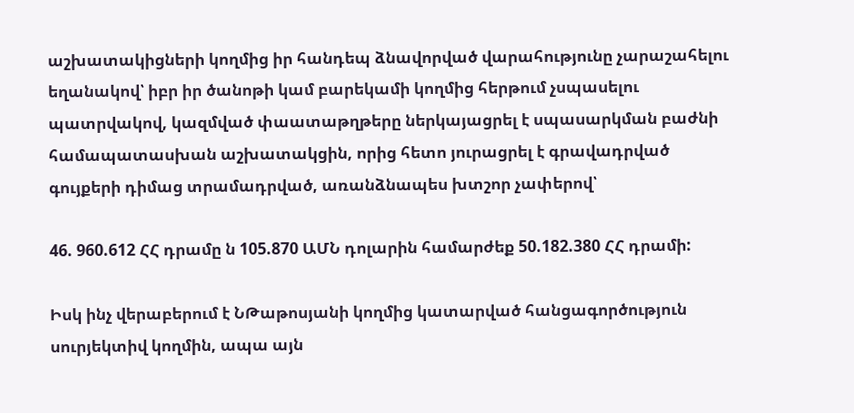աշխատակիցների կողմից իր հանդեպ ձնավորված վարահությունը չարաշահելու եղանակով՝ իբր իր ծանոթի կամ բարեկամի կողմից հերթում չսպասելու պատրվակով, կազմված փաատաթղթերը ներկայացրել է սպասարկման բաժնի համապատասխան աշխատակցին, որից հետո յուրացրել է գրավադրված գույքերի դիմաց տրամադրված, առանձնապես խտշոր չափերով՝

46. 960.612 ՀՀ դրամը ն 105.870 ԱՄՆ դոլարին համարժեք 50.182.380 ՀՀ դրամի:

Իսկ ինչ վերաբերում է ՆԹաթոսյանի կողմից կատարված հանցագործություն սուրյեկտիվ կողմին, ապա այն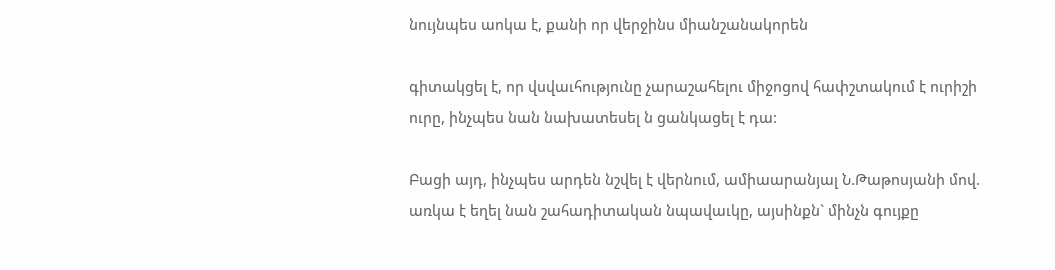նույնպես աոկա է, քանի որ վերջինս միանշանակորեն

գիտակցել է, որ վսվաւհությունը չարաշահելու միջոցով հափշտակում է ուրիշի ուրը, ինչպես նան նախատեսել ն ցանկացել է դա:

Բացի այդ, ինչպես արդեն նշվել է վերնում, ամիաարանյալ Ն.Թաթոսյանի մով. առկա է եղել նան շահադիտական նպավաւկը, այսինքն` մինչն գույքը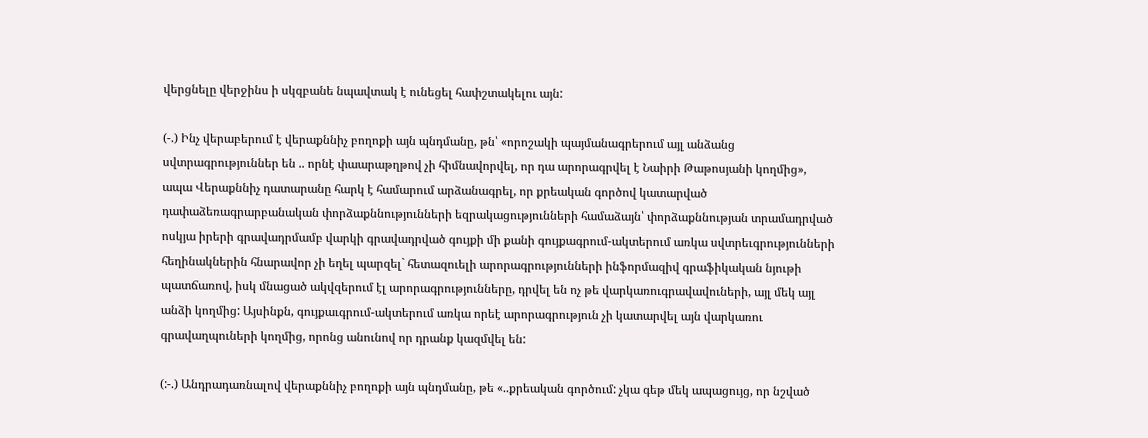վերցնելը վերջինս ի սկզբանե նպավտակ է ունեցել հափշտակելու այն:

(-.) Ինչ վերաբերում է վերաքննիչ բողոքի այն պնդմանը, թն՝ «որոշակի պայմանագրերում այլ անձանց սվտրագրություններ են .. որնէ փաարաթղթով չի հիմնավորվել, որ դա արորագրվել է Նաիրի Թաթոսյանի կողմից», ապա Վերաքննիչ դատարանը հարկ է համարում արձանագրել, որ քրեական գործով կատարված դափաձեռագրարբանական փորձաքննությունների եզրակացությունների համաձայն՝ փորձաքննության տրամադրված ոսկյա իրերի գրավադրմամբ վարկի գրավադրված գույքի մի քանի գույքագրում-ակտերում առկա սվտրեւգրությունների հեղինակներին հնարավոր չի եղել պարզել` հետազուելի արորագրությունների ինֆորմազիվ գրաֆիկական նյութի պատճառով, իսկ մնացած ակվզերում էլ արորագրությունները, դրվել են ոչ թե վարկառուգրավավուների, այլ մեկ այլ անձի կողմից: Այսինքն, գույքաւգրում-ակտերում առկա որեէ արորագրություն չի կատարվել այն վարկառու գրավաղպուների կողմից, որոնց անունով որ դրանք կազմվել են:

(:-.) Անդրադառնալով վերաքննիչ բողոքի այն պնդմանը, թե «..քրեական գործում: չկա գեթ մեկ ապացույց, որ նշված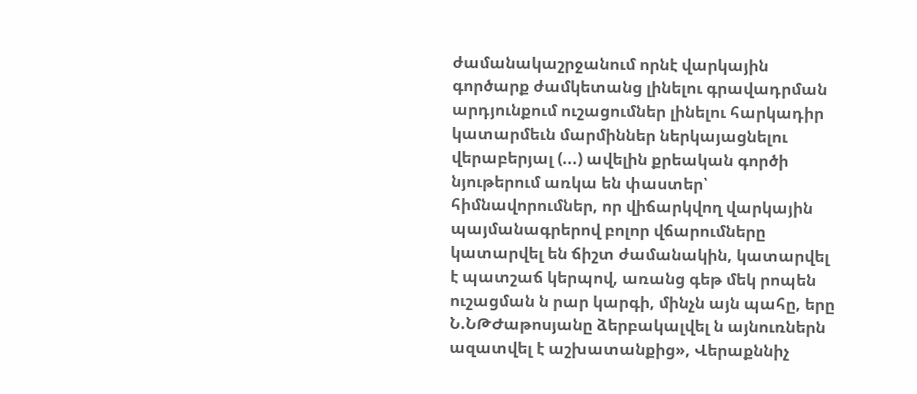ժամանակաշրջանում որնէ վարկային գործարք ժամկետանց լինելու գրավադրման արդյունքում ուշացումներ լինելու հարկադիր կատարմեւն մարմիններ ներկայացնելու վերաբերյալ (...) ավելին քրեական գործի նյութերում առկա են փաստեր՝ հիմնավորումներ, որ վիճարկվող վարկային պայմանագրերով բոլոր վճարումները կատարվել են ճիշտ ժամանակին, կատարվել է պատշաճ կերպով, առանց գեթ մեկ րոպեն ուշացման ն րար կարգի, մինչն այն պահը, երը Ն.ՆԹԺաթոսյանը ձերբակալվել ն այնուռներն ազատվել է աշխատանքից», Վերաքննիչ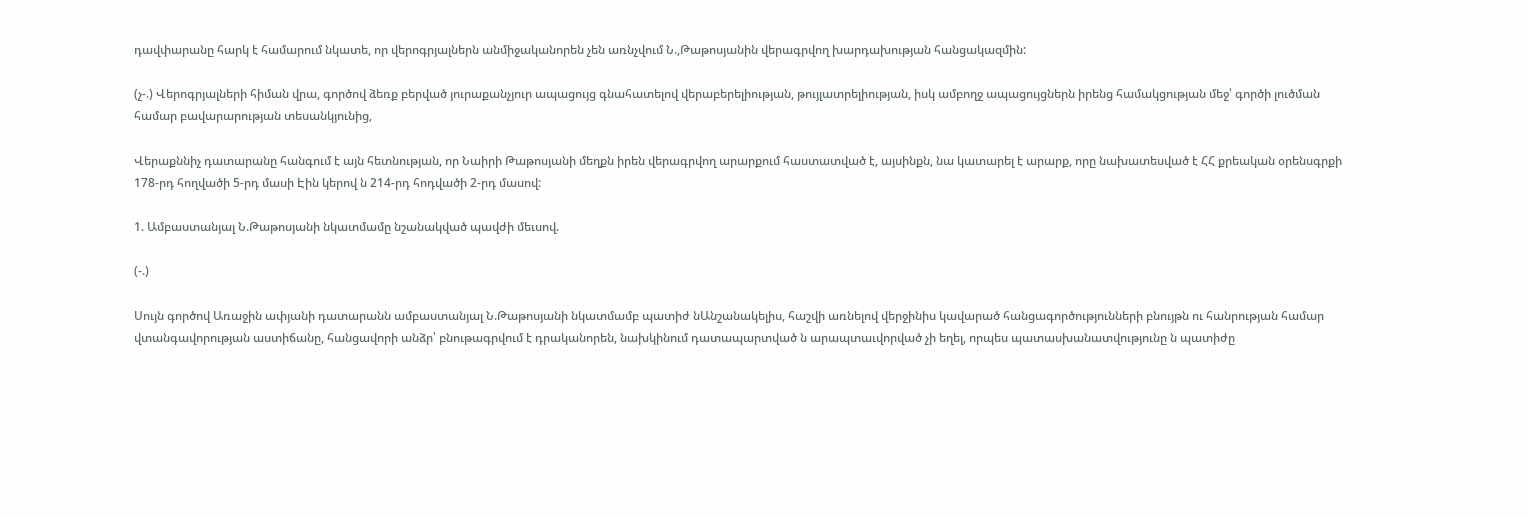դավփարանը հարկ է համարում նկատե, որ վերոգրյալներն անմիջականորեն չեն առնչվում Ն.,Թաթոսյանին վերագրվող խարդախության հանցակազմին:

(չ-.) Վերոգրյալների հիման վրա, գործով ձեռք բերված յուրաքանչյուր ապացույց գնահատելով վերաբերելիության, թույլատրելիության, իսկ ամբողջ ապացույցներն իրենց համակցության մեջ՝ գործի լուծման համար բավարարության տեսանկյունից,

Վերաքննիչ դատարանը հանգում է այն հետնության, որ Նաիրի Թաթոսյանի մեղքն իրեն վերագրվող արարքում հաստատված է, այսինքն, նա կատարել է արարք, որը նախատեսված է ՀՀ քրեական օրենսգրքի 178-րդ հողվածի 5-րդ մասի Էին կերով ն 214-րդ հոդվածի 2-րդ մասով:

1. Ամբաստանյալ Ն.Թաթոսյանի նկատմամը նշանակված պավժի մեւսով.

(-.)

Սույն գործով Առաջին ափյանի դատարանն ամբաստանյալ Ն.Թաթոսյանի նկատմամբ պատիժ նԱնշանակելիս, հաշվի առնելով վերջինիս կավարած հանցագործությունների բնույթն ու հանրության համար վտանգավորության աստիճանը, հանցավորի անձր՝ բնութագրվում է դրականորեն, նախկինում դատապարտված ն արապտաւվորված չի եղել, որպես պատասխանատվությունը ն պատիժը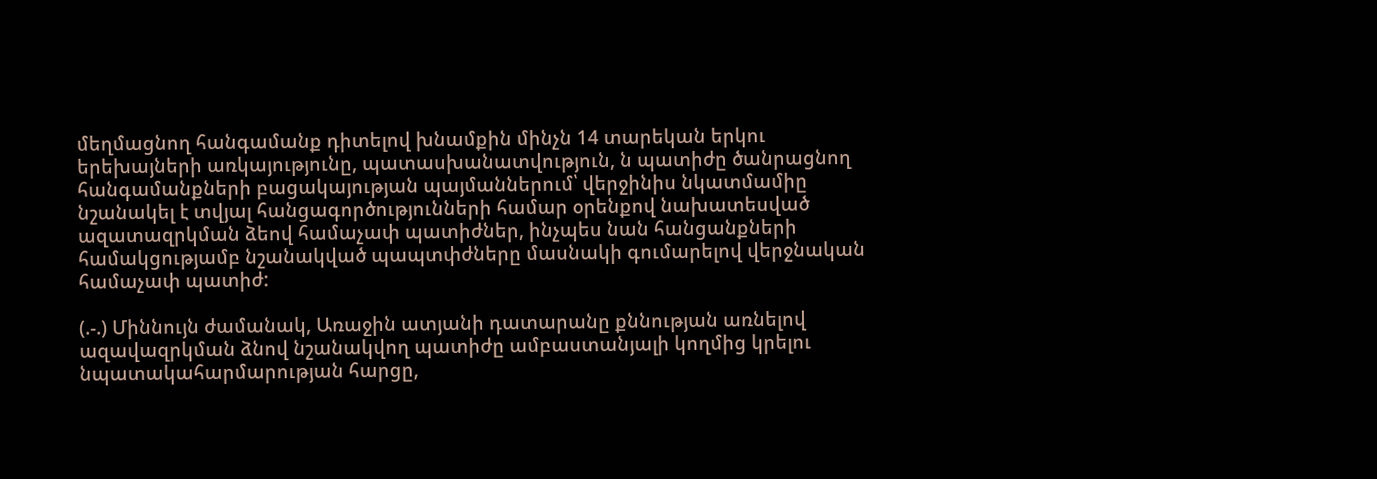մեղմացնող հանգամանք դիտելով խնամքին մինչն 14 տարեկան երկու երեխայների առկայությունը, պատասխանատվություն, ն պատիժը ծանրացնող հանգամանքների բացակայության պայմաններում՝ վերջինիս նկատմամիը նշանակել է տվյալ հանցագործությունների համար օրենքով նախատեսված ազատազրկման ձեով համաչափ պատիժներ, ինչպես նան հանցանքների համակցությամբ նշանակված պապտփժները մասնակի գումարելով վերջնական համաչափ պատիժ:

(.-.) Միննույն ժամանակ, Առաջին ատյանի դատարանը քննության առնելով ազավազրկման ձնով նշանակվող պատիժը ամբաստանյալի կողմից կրելու նպատակահարմարության հարցը,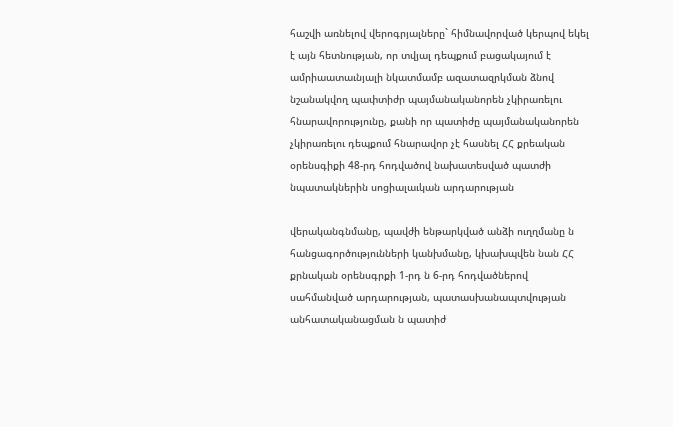հաշվի առնելով վերոգրյալները` հիմնավորված կերպով եկել է այն հետնության, որ տվյալ դեպքում բացակայում է ամրիաատաւնյալի նկատմամբ ազատազրկման ձնով նշանակվող պափտիժր պայմանականորեն չկիրառելու հնարավորությունը, քանի որ պատիժը պայմանականորեն չկիրառելու դեպքում հնարավոր չէ հասնել ՀՀ քրեական օրենսգիքի 48-րդ հոդվածով նախատեսված պատժի նպատակներին սոցիալաւկան արդարության

վերականգնմանը, պավժի ենթարկված անձի ուղղմանը ն հանցագործությունների կանխմանը, կխախպվեն նան ՀՀ քրնական օրենսգրքի 1-րդ ն 6-րդ հոդվածներով սահմանված արդարության, պատասխանապտվության անհատականացման ն պատիժ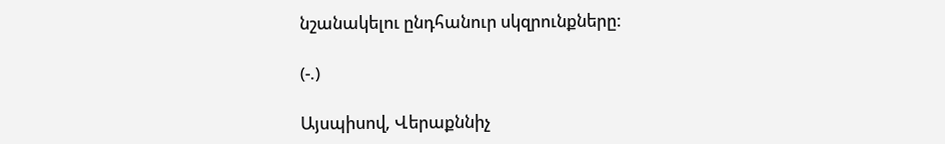նշանակելու ընդհանուր սկզրունքները:

(-.)

Այսպիսով, Վերաքննիչ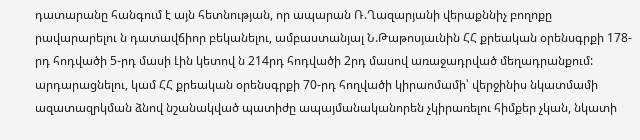դատարանը հանգում է այն հետնության, որ ապարան Ռ.Ղազարյանի վերաքննիչ բողոքը րավարարելու ն դատավճիոր բեկանելու, ամբաստանյալ Ն.Թաթոսյաւնին ՀՀ քրեական օրենսգրքի 178-րդ հոդվածի 5-րդ մասի Լին կետով ն 214րդ հոդվածի 2րդ մասով առաջադրված մեղադրանքում: արդարացնելու, կամ ՀՀ քրեական օրենսգրքի 70-րդ հողվածի կիրաոմամի՝ վերջինիս նկատմամի ազատազրկման ձնով նշանակված պատիժը ապայմանականորեն չկիրառելու հիմքեր չկան, նկատի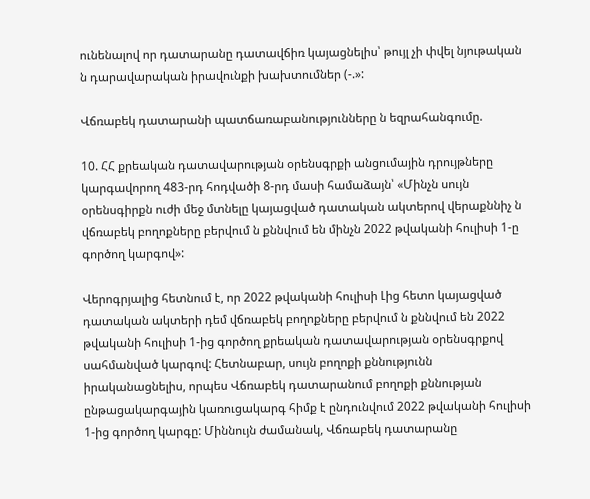ունենալով որ դատարանը դատավճիռ կայացնելիս՝ թույլ չի փվել նյութական ն դարավարական իրավունքի խախտումներ (-.»:

Վճռաբեկ դատարանի պատճառաբանությունները ն եզրահանգումը.

10. ՀՀ քրեական դատավարության օրենսգրքի անցումային դրույթները կարգավորող 483-րդ հոդվածի 8-րդ մասի համաձայն՝ «Մինչն սույն օրենսգիրքն ուժի մեջ մտնելը կայացված դատական ակտերով վերաքննիչ ն վճռաբեկ բողոքները բերվում ն քննվում են մինչն 2022 թվականի հուլիսի 1-ը գործող կարգով»:

Վերոգրյալից հետնում է, որ 2022 թվականի հուլիսի Լից հետո կայացված դատական ակտերի դեմ վճռաբեկ բողոքները բերվում ն քննվում են 2022 թվականի հուլիսի 1-ից գործող քրեական դատավարության օրենսգրքով սահմանված կարգով: Հետնաբար, սույն բողոքի քննությունն իրականացնելիս, որպես Վճռաբեկ դատարանում բողոքի քննության ընթացակարգային կառուցակարգ հիմք է ընդունվում 2022 թվականի հուլիսի 1-ից գործող կարգը: Միննույն ժամանակ, Վճռաբեկ դատարանը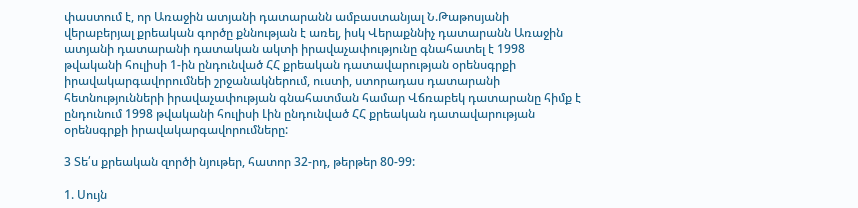փաստում է, որ Առաջին ատյանի դատարանն ամբաստանյալ Ն.Թաթոսյանի վերաբերյալ քրեական գործը քննության է առել, իսկ Վերաքննիչ դատարանն Առաջին ատյանի դատարանի դատական ակտի իրավաչափությունը գնահատել է 1998 թվականի հուլիսի 1-ին ընդունված ՀՀ քրեական դատավարության օրենսգրքի իրավակարգավորումնեի շրջանակներում, ուստի, ստորադաս դատարանի հետնությունների իրավաչափության գնահատման համար Վճռաբեկ դատարանը հիմք է ընդունում 1998 թվականի հուլիսի Լին ընդունված ՀՀ քրեական դատավարության օրենսգրքի իրավակարգավորումները:

3 Տե՛ս քրեական զործի նյութեր, հատոր 32-րդ, թերթեր 80-99:

1. Սույն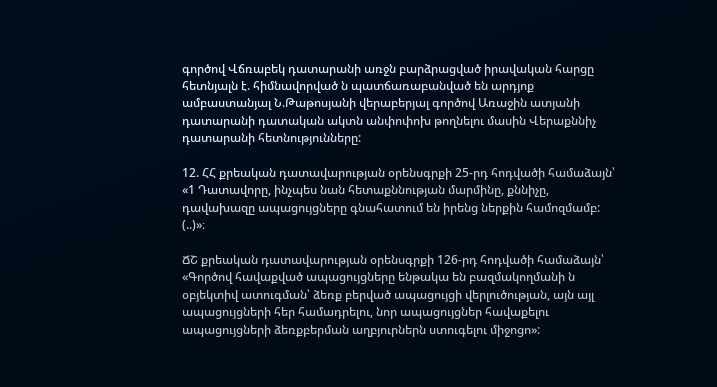գործով Վճռաբեկ դատարանի առջն բարձրացված իրավական հարցը հետնյալն է. հիմնավորված ն պատճառաբանված են արդյոք ամբաստանյալ Ն.Թաթոսյանի վերաբերյալ գործով Առաջին ատյանի դատարանի դատական ակտն անփոփոխ թողնելու մասին Վերաքննիչ դատարանի հետնությունները:

12. ՀՀ քրեական դատավարության օրենսգրքի 25-րդ հոդվածի համաձայն՝ «1 Դատավորը, ինչպես նան հետաքննության մարմինը, քննիչը, դավախազը ապացույցները գնահատում են իրենց ներքին համոզմամբ: (..)»։

ՃՇ քրեական դատավարության օրենսգրքի 126-րդ հոդվածի համաձայն՝ «Գործով հավաքված ապացույցները ենթակա են բազմակողմանի ն օբյեկտիվ ատուգման՝ ձեռք բերված ապացույցի վերլուծության, այն այլ ապացույցների հեր համադրելու, նոր ապացույցներ հավաքելու ապացույցների ձեռքբերման աղբյուրներն ստուգելու միջոցո»: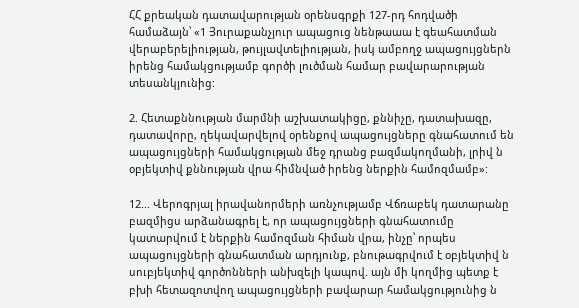ՀՀ քրեական դատավարության օրենսգրքի 127-րդ հոդվածի համաձայն՝ «1 Յուրաքանչյուր ապացուց նենթաաա է գեահատման վերաբերելիության, թույլավտելիության, իսկ ամբողջ ապացույցներն իրենց համակցությամբ գործի լուծման համար բավարարության տեսանկյունից:

2. Հետաքննության մարմնի աշխատակիցը, քննիչը, դատախազը, դատավորը, ղեկավարվելով օրենքով ապացույցները գնահատում են ապացույցների համակցության մեջ դրանց բազմակողմանի, լրիվ ն օբյեկտիվ քննության վրա հիմնված իրենց ներքին համոզմամբ»:

12... Վերոգրյալ իրավանորմերի առնչությամբ Վճռաբեկ դատարանը բազմիցս արձանագրել է, որ ապացույցների գնահատումը կատարվում է ներքին համոզման հիման վրա, ինչը՝ որպես ապացույցների գնահատման արդյունք, բնութագրվում է օբյեկտիվ ն սուբյեկտիվ գործոնների անխզելի կապով. այն մի կողմից պետք է բխի հետազոտվող ապացույցների բավարար համակցությունից ն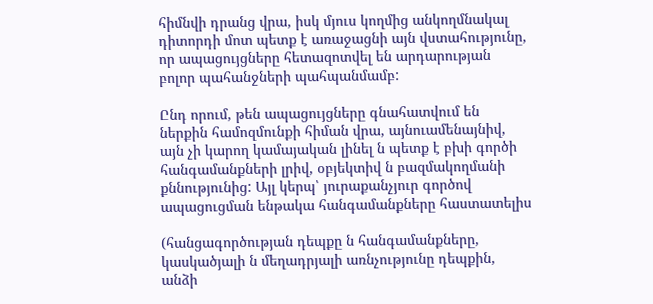հիմնվի դրանց վրա, իսկ մյուս կողմից անկողմնակալ դիտորդի մոտ պետք է առաջացնի այն վստահությունը, որ ապացույցները հետազոտվել են արդարության բոլոր պահանջների պահպանմամբ:

Ընդ որում, թեն ապացույցները գնահատվում են ներքին համոզմունքի հիման վրա, այնուամենայնիվ, այն չի կարող կամայական լինել ն պետք է բխի գործի հանգամանքների լրիվ, օբյեկտիվ ն բազմակողմանի քննությունից: Այլ կերպ՝ յուրաքանչյուր գործով ապացուցման ենթակա հանգամանքները հաստատելիս

(հանցագործության դեպքը ն հանգամանքները, կասկածյալի ն մեղադրյալի առնչությունը դեպքին, անձի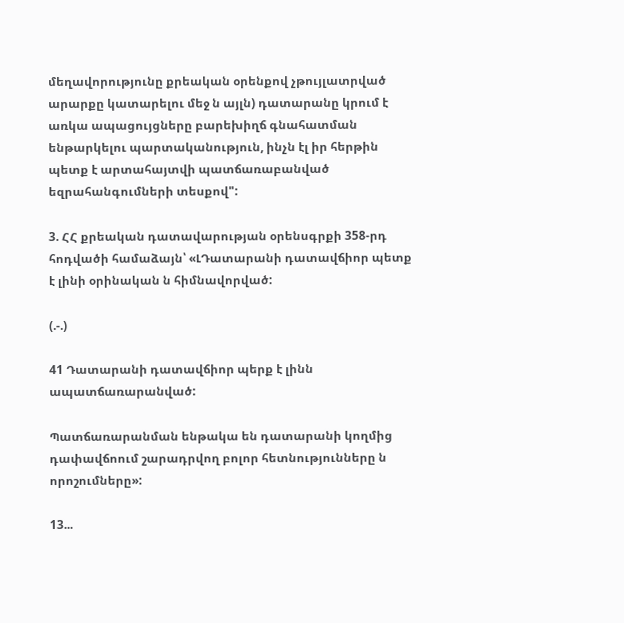մեղավորությունը քրեական օրենքով չթույլատրված արարքը կատարելու մեջ ն այլն) դատարանը կրում է առկա ապացույցները բարեխիղճ գնահատման ենթարկելու պարտականություն, ինչն էլ իր հերթին պետք է արտահայտվի պատճառաբանված եզրահանգումների տեսքով":

3. ՀՀ քրեական դատավարության օրենսգրքի 358-րդ հոդվածի համաձայն՝ «ԼԴատարանի դատավճիոր պետք է լինի օրինական ն հիմնավորված:

(.-.)

41 Դատարանի դատավճիոր պերք է լինն ապատճառարանված:

Պատճառարանման ենթակա են դատարանի կողմից դափավճոում շարադրվող բոլոր հետնությունները ն որոշումները»:

13...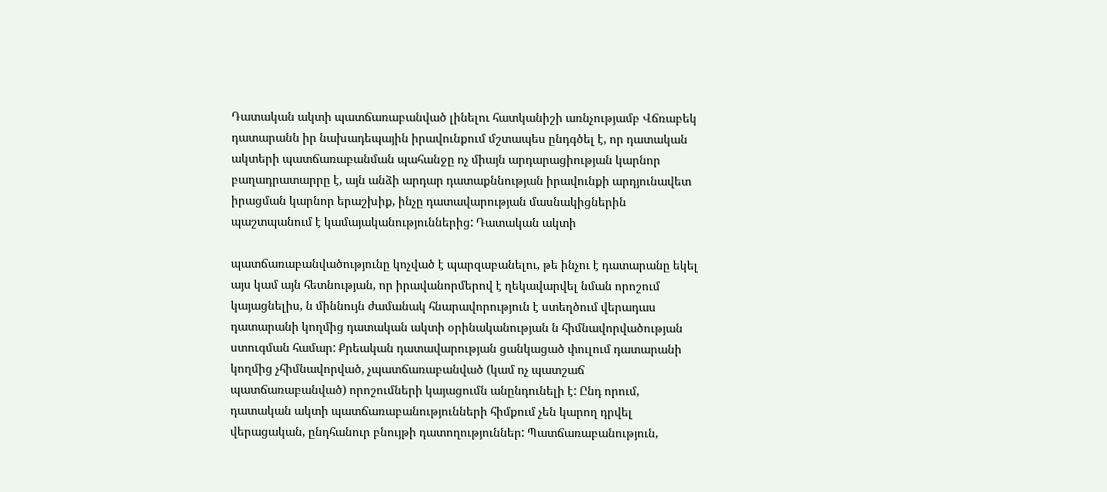Դատական ակտի պատճառաբանված լինելու հատկանիշի առնչությամբ Վճռաբեկ դատարանն իր նախադեպային իրավունքում մշտապես ընդգծել է, որ դատական ակտերի պատճառաբանման պահանջը ոչ միայն արդարացիության կարնոր բաղադրատարրը է, այն անձի արդար դատաքննության իրավունքի արդյունավետ իրացման կարնոր երաշխիք, ինչը դատավարության մասնակիցներին պաշտպանում է կամայականություններից: Դատական ակտի

պատճառաբանվածությունը կոչված է պարզաբանելու, թե ինչու է դատարանը եկել այս կամ այն հետնության, որ իրավանորմերով է ղեկավարվել նման որոշում կայացնելիս, ն միննույն ժամանակ հնարավորություն է ստեղծում վերադաս դատարանի կողմից դատական ակտի օրինականության ն հիմնավորվածության ստուգման համար: Քրեական դատավարության ցանկացած փուլում դատարանի կողմից չհիմնավորված, չպատճառաբանված (կամ ոչ պատշաճ պատճառաբանված) որոշումների կայացումն անընդունելի է: Ընդ որում, դատական ակտի պատճառաբանությունների հիմքում չեն կարող դրվել վերացական, ընդհանուր բնույթի դատողություններ: Պատճառաբանություն,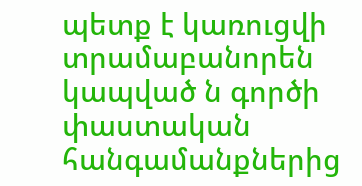պետք է կառուցվի տրամաբանորեն կապված ն գործի փաստական հանգամանքներից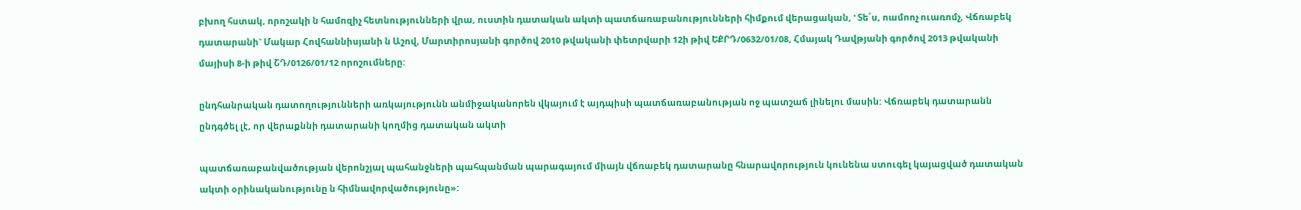բխող հստակ, որոշակի ն համոզիչ հետնությունների վրա, ուստին դատական ակտի պատճառաբանությունների հիմքում վերացական, ' Տե՛ս, ոամոոչ ուառոմչ, Վճռաբեկ դատարանի` Մակար Հովհաննիսյանի ն Աշով, Մարտիրոսյանի գործով 2010 թվականի փետրվարի 12ի թիվ ԵՔՐԴ/0632/01/08, Հմայակ Դավթյանի գործով 2013 թվականի մայիսի 8-ի թիվ ՇԴ/0126/01/12 որոշումները:

ընդհանրական դատողությունների առկայությունն անմիջականորեն վկայում է այդպիսի պատճառաբանության ոջ պատշաճ լինելու մասին: Վճռաբեկ դատարանն ընդգծել լէ, որ վերաքննի դատարանի կողմից դատական ակտի

պատճառաբանվածության վերոնշյալ պահանջների պահպանման պարագայում միայն վճռաբեկ դատարանը հնարավորություն կունենա ստուգել կայացված դատական ակտի օրինականությունը ն հիմնավորվածությունը»: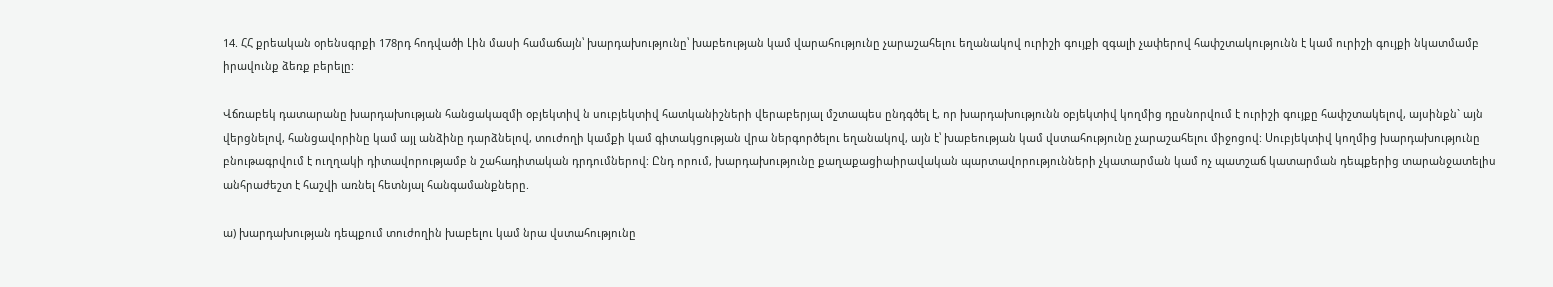14. ՀՀ քրեական օրենսգրքի 178րդ հոդվածի Լին մասի համաճայն՝ խարդախությունը՝ խաբեության կամ վարահությունը չարաշահելու եղանակով ուրիշի գույքի զգալի չափերով հափշտակությունն է կամ ուրիշի գույքի նկատմամբ իրավունք ձեռք բերելը:

Վճռաբեկ դատարանը խարդախության հանցակազմի օբյեկտիվ ն սուբյեկտիվ հատկանիշների վերաբերյալ մշտապես ընդգծել է, որ խարդախությունն օբյեկտիվ կողմից դըսնորվում է ուրիշի գույքը հափշտակելով, այսինքն` այն վերցնելով, հանցավորինը կամ այլ անձինը դարձնելով, տուժողի կամքի կամ գիտակցության վրա ներգործելու եղանակով, այն է՝ խաբեության կամ վստահությունը չարաշահելու միջոցով: Սուբյեկտիվ կողմից խարդախությունը բնութագրվում է ուղղակի դիտավորությամբ ն շահադիտական դրդումներով: Ընդ որում, խարդախությունը քաղաքացիաիրավական պարտավորությունների չկատարման կամ ոչ պատշաճ կատարման դեպքերից տարանջատելիս անհրաժեշտ է հաշվի առնել հետնյալ հանգամանքները.

ա) խարդախության դեպքում տուժողին խաբելու կամ նրա վստահությունը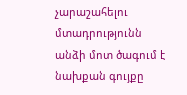չարաշահելու մտադրությունն անձի մոտ ծագում է նախքան գույքը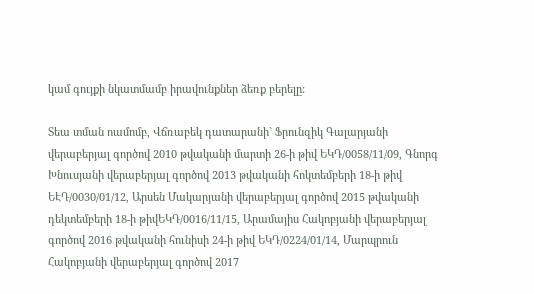կամ գույքի նկատմամբ իրավունքներ ձեռք բերելը:

Տեա տման ոամոմբ, Վճռաբեկ դատարանի` Ֆրունզիկ Գալարյանի վերաբերյալ գործով 2010 թվականի մարտի 26-ի թիվ ԵԿԴ/0058/11/09, Գնորգ Խնուսյանի վերաբերյալ գործով 2013 թվականի հոկտեմբերի 18-ի թիվ ԵԷԴ/0030/01/12, Արսեն Մակարյանի վերաբերյալ գործով 2015 թվականի դեկտեմբերի 18-ի թիվԵԿԴ/0016/11/15, Արամայիս Հակոբյանի վերաբերյալ գործով 2016 թվականի հունիսի 24-ի թիվ ԵԿԴ/0224/01/14, Մարպրուն Հակոբյանի վերաբերյալ գործով 2017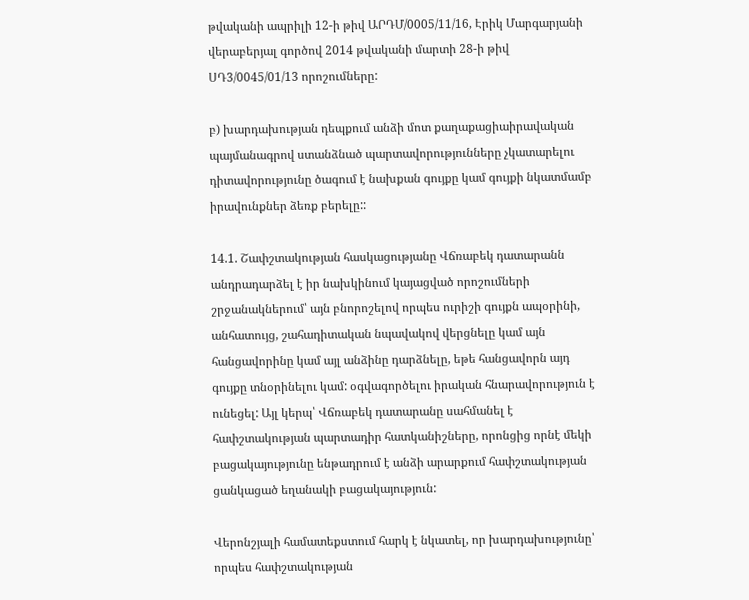թվականի ապրիլի 12-ի թիվ ԱՐԴՄ/0005/11/16, Էրիկ Մարգարյանի վերաբերյալ գործով 2014 թվականի մարտի 28-ի թիվ ՍԴ3/0045/01/13 որոշումները:

բ) խարդախության դեպքում անձի մոտ քաղաքացիաիրավական պայմանագրով ստանձնած պարտավորությունները չկատարելու դիտավորությունը ծագում է նախքան գույքը կամ գույքի նկատմամբ իրավունքներ ձեռք բերելը::

14.1. Շափշտակության հասկացությանը Վճռաբեկ դատարանն անդրադարձել է իր նախկինում կայացված որոշումների շրջանակներում՝ այն բնորոշելով որպես ուրիշի գույքն ապօրինի, անհատույց, շահադիտական նպավակով վերցնելը կամ այն հանցավորինը կամ այլ անձինը դարձնելը, եթե հանցավորն այդ գույքը տնօրինելու կամ: օգվագործելու իրական հնարավորություն է ունեցել: Այլ կերպ՝ Վճռաբեկ դատարանը սահմանել է հափշտակության պարտադիր հատկանիշները, որոնցից որնէ մեկի բացակայությունը ենթադրում է անձի արարքում հափշտակության ցանկացած եղանակի բացակայություն:

Վերոնշյալի համատեքստում հարկ է նկատել, որ խարդախությունը՝ որպես հափշտակության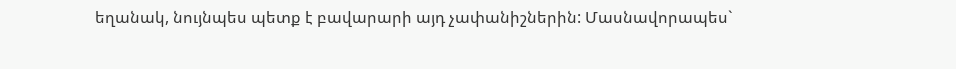եղանակ, նույնպես պետք է բավարարի այդ չափանիշներին: Մասնավորապես`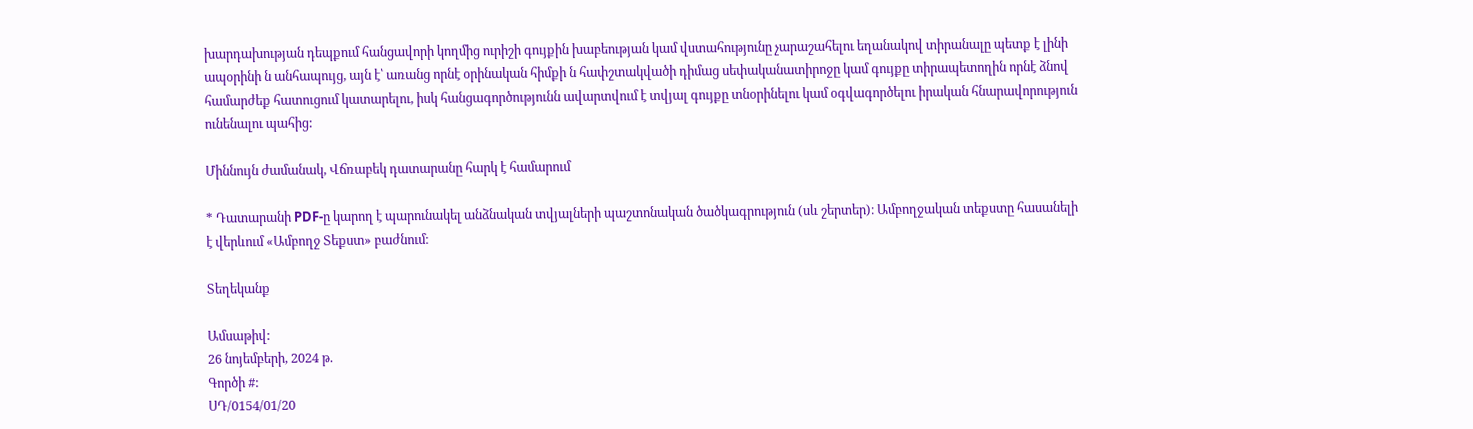խարդախության դեպքում հանցավորի կողմից ուրիշի գույքին խաբեության կամ վստահությունը չարաշահելու եղանակով տիրանալը պետք է լինի ապօրինի ն անհապույց, այն է՝ առանց որնէ օրինական հիմքի ն հափշտակվածի դիմաց սեփականատիրոջը կամ գույքը տիրապետողին որնէ ձնով համարժեք հատուցում կատարելու, իսկ հանցագործությունն ավարտվում է տվյալ գույքը տնօրինելու կամ օգվագործելու իրական հնարավորություն ունենալու պահից:

Միննույն ժամանակ, Վճռաբեկ դատարանը հարկ է համարում

* Դատարանի PDF-ը կարող է պարունակել անձնական տվյալների պաշտոնական ծածկագրություն (սև շերտեր)։ Ամբողջական տեքստը հասանելի է վերևում «Ամբողջ Տեքստ» բաժնում։

Տեղեկանք

Ամսաթիվ:
26 նոյեմբերի, 2024 թ.
Գործի #:
ՍԴ/0154/01/20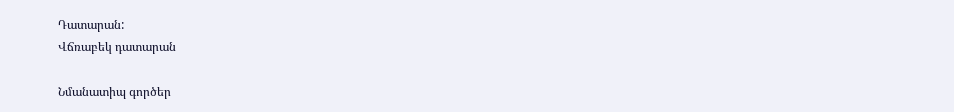Դատարան:
Վճռաբեկ դատարան

Նմանատիպ գործեր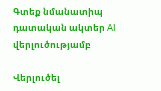Գտեք նմանատիպ դատական ակտեր AI վերլուծությամբ

Վերլուծել